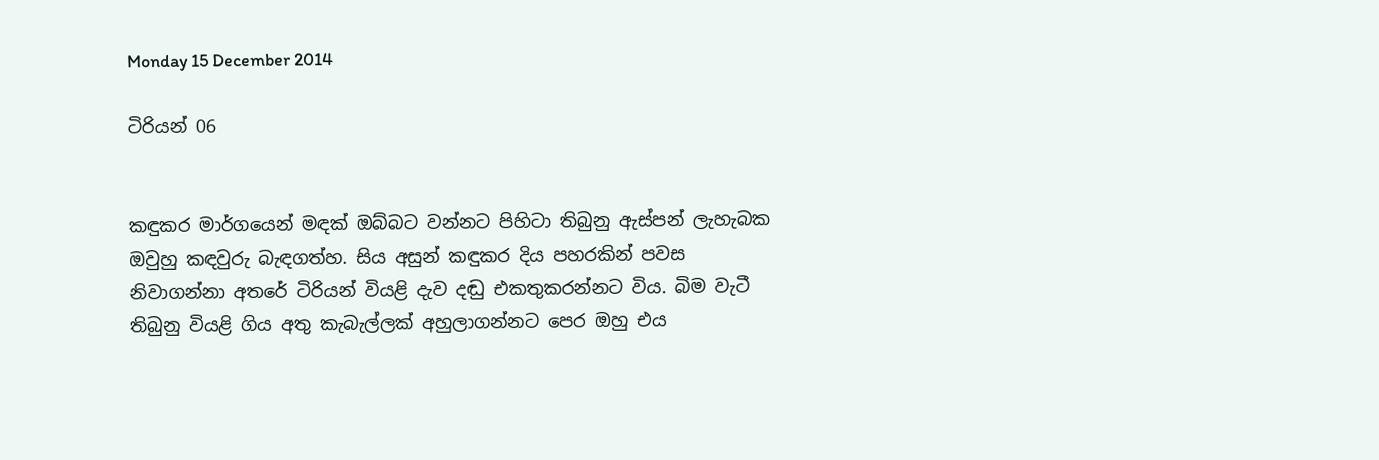Monday 15 December 2014

ටිරියන් 06


කඳුකර මාර්ගයෙන් මඳක් ඔබ්බට වන්නට පිහිටා තිබුනු ඇස්පන් ලැහැබක ඔවුහු කඳවුරු බැඳගත්හ. සිය අසුන් කඳුකර දිය පහරකින් පවස නිවාගන්නා අතරේ ටිරියන් වියළි දැව දඬු එකතුකරන්නට විය. බිම වැටී තිබුනු වියළි ගිය අතු කැබැල්ලක් අහුලාගන්නට පෙර ඔහු එය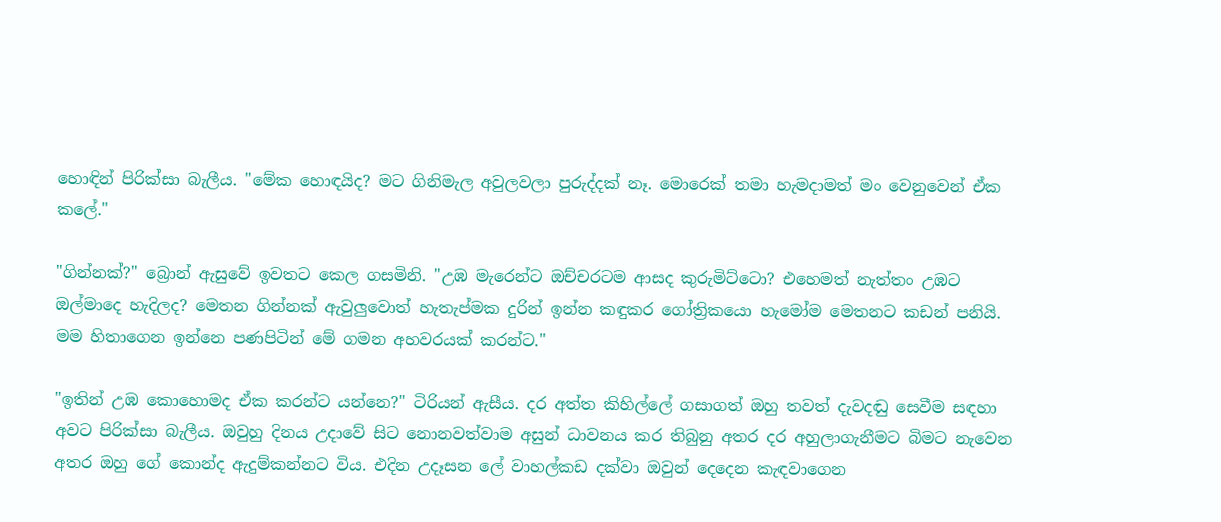හොඳින් පිරික්සා බැලීය. "මේක හොඳයිද? මට ගිනිමැල අවුලවලා පුරුද්දක් නෑ. මොරෙක් තමා හැමදාමත් මං වෙනුවෙන් ඒක කලේ."

"ගින්නක්?" බ්‍රොන් ඇසුවේ ඉවතට කෙල ගසමිනි. "උඹ මැරෙන්ට ඔච්චරටම ආසද කුරුමිට්ටො? එහෙමත් නැත්තං උඹට ඔල්මා‍දෙ හැදිලද? මෙතන ගින්නක් ඇවුලුවොත් හැතැප්මක දුරින් ඉන්න කඳුකර ගෝත්‍රිකයො හැමෝම මෙතනට කඩන් පනියි. මම හිතාගෙන ඉන්නෙ පණපිටින් මේ ගමන අහවරයක් කරන්ට."

"ඉතින් උඹ කොහොමද ඒක කරන්ට යන්නෙ?" ටිරියන් ඇසීය. දර අත්ත කිහිල්ලේ ගසාගත් ඔහු තවත් දැවදඬු සෙවීම සඳහා අවට පිරික්සා බැලීය. ඔවුහු දිනය උදාවේ සිට නොනවත්වාම අසුන් ධාවනය කර තිබුනු අතර දර අහුලාගැනීමට බිමට නැවෙන අතර ඔහු ගේ කොන්ද ඇදුම්කන්නට විය. එදින උදෑසන ලේ වාහල්කඩ දක්වා ඔවුන් දෙදෙන කැඳවාගෙන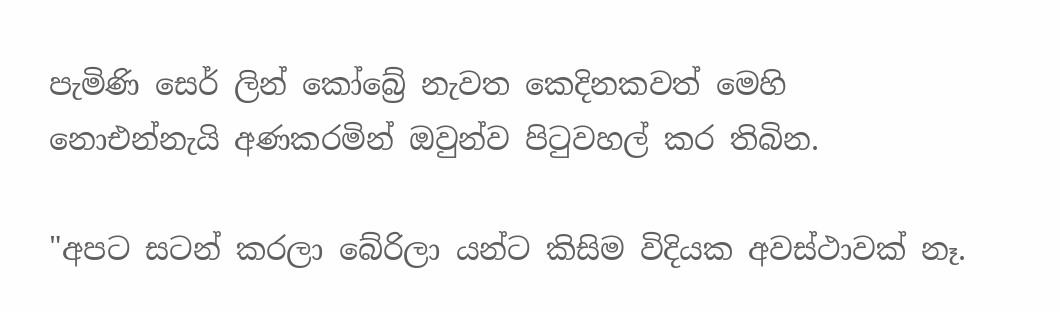පැමිණි සෙර් ලින් කෝබ්‍රේ නැවත කෙදිනකවත් මෙහි නොඑන්නැයි අණකරමින් ඔවුන්ව පිටුවහල් කර තිබින.

"අපට සටන් කරලා බේරිලා යන්ට කිසිම විදියක අවස්ථාවක් නෑ.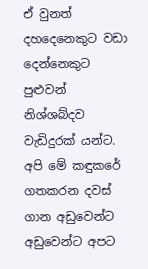ඒ වුනත් දහදෙනෙකුට වඩා දෙන්නෙකුට පුළුවන් නිශ්ශබ්දව වැඩිදුරක් යන්ට. අපි මේ කඳුකරේ ගතකරන දවස් ගාන අඩුවෙන්ට අඩුවෙන්ට අපට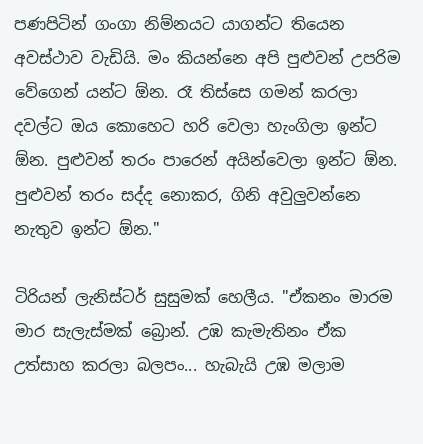පණපිටින් ගංගා නිම්නයට යාගන්ට තියෙන අවස්ථාව වැඩියි. මං කියන්නෙ අපි පුළුවන් උපරිම වේගෙන් යන්ට ඕන. රෑ තිස්සෙ ගමන් කරලා දවල්ට ඔය‍ කොහෙට හරි වෙලා හැංගිලා ඉන්ට ඕන. පුළුවන් තරං පාරෙන් අයින්වෙලා ඉන්ට ඕන‍. පුළුවන් තරං සද්ද නොකර, ගිනි අවුලුවන්නෙ නැතුව ඉන්ට ඕන."

ටිරියන් ලැනිස්ටර් සුසුමක් හෙලීය. "ඒකනං මාරම මාර සැලැස්මක් බ්‍රොන්. උඹ කැමැතිනං ඒක උත්සාහ කරලා බලපං... හැබැයි උඹ මලාම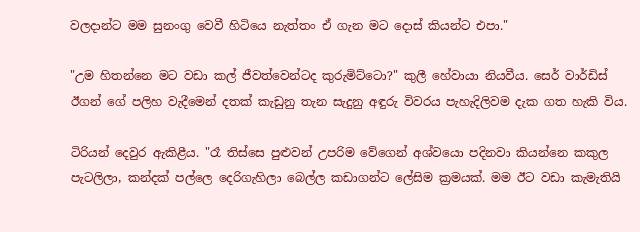වලදාන්ට මම සුනංගු වෙවී හිටියෙ නැත්තං ඒ ගැන මට දොස් කියන්ට එපා."

"උම හිතන්නෙ මට වඩා කල් ජීවත්වෙන්ටද කුරුමිට්ටො?" කුලී හේවායා නියවීය. සෙර් වාර්ඩිස් ඊගන් ගේ පලිහ වැදීමෙන් දතක් කැඩුනු තැන සැදුනු අඳුරු විවරය පැහැදිලිවම දැක ගත හැකි විය.

ටිරියන් දෙවුර ඇකිළීය. "රෑ තිස්සෙ පුළුවන් උපරිම වේගෙන් අශ්වයො පදිනවා කියන්නෙ කකුල පැටලිලා, කන්දක් පල්ලෙ දෙරිගැහිලා බෙල්ල කඩාගන්ට ලේසිම ක්‍රමයක්. මම ඊට වඩා කැමැතියි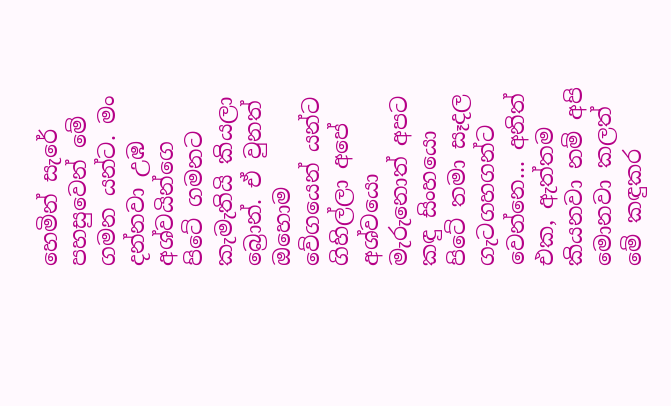හෙමින් සැරේ පහසුවෙන් මේ ගමන යන්ට. මං දන්නවා උඹ අශ්වයින්ගෙ පිටේ ගමනට කැමැතියි කියලා බ්‍රොන්. ඒ වුනත් ඔහොම වේගයෙන් යන්ට ගිහිල්ලා අපේ අශ්වයො මැරුනොත් අපට කඳු සිංහයො පිටේ තමා සෑදල ගැටගහගන්ට වෙන්නෙ... අනිත් එක, ඇත්තම කියනවා නම් අපි මොනවා කලත් මේ කඳුකර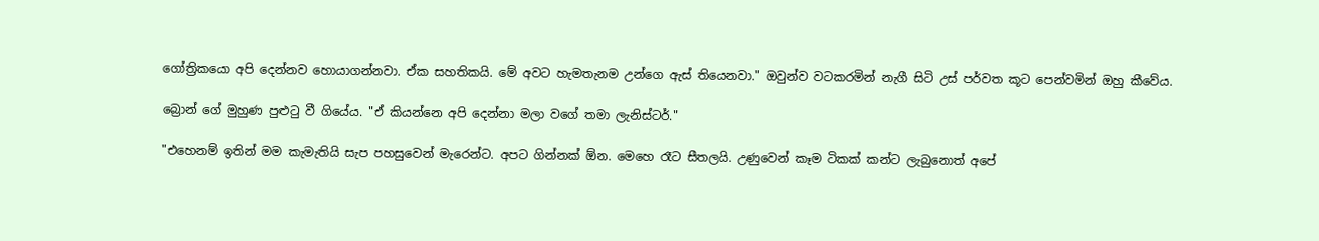ගෝත්‍රිකයො අපි දෙන්නව හොයාගන්නවා. ඒක සහතිකයි. මේ අවට හැමතැනම උන්ගෙ ඇස් තියෙනවා." ඔවුන්ව වටකරමින් නැගී සිටි උස් පර්වත කූට පෙන්වමින් ඔහු කීවේය.

බ්‍රොන් ගේ මුහුණ පුළුටු වී ගියේය. "ඒ කියන්නෙ අපි දෙන්නා මලා වගේ තමා ලැනිස්ටර්."

"එහෙනම් ඉතින් මම කැමැතියි සැප පහසුවෙන් මැරෙන්ට. අපට ගින්නක් ඕන. මෙහෙ රෑට සීතලයි. උණුවෙන් කෑම ටිකක් කන්ට ලැබුනොත් අපේ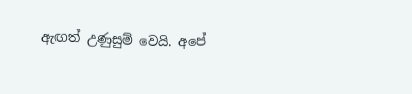ඇඟත් උණුසුම් වෙයි. අපේ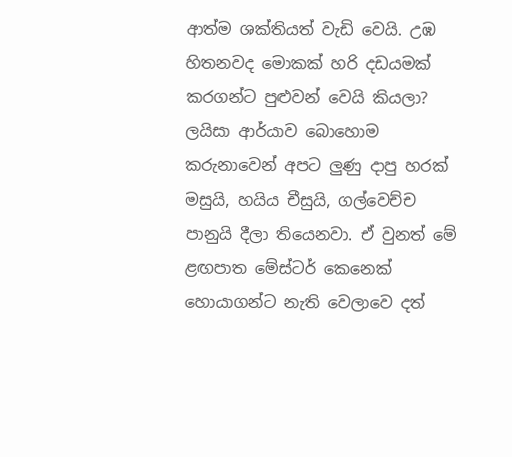ආත්ම ශක්තියත් වැඩි වෙයි. උඹ හිතනවද මොකක් හරි දඩයමක් කරගන්ට පුළුවන් වෙයි කියලා? ලයිසා ආර්යාව බොහොම කරුනාවෙන් අපට ලුණු දාපු හරක් මසුයි, හයිය චීසුයි, ගල්වෙච්ච පානුයි දීලා තියෙනවා. ඒ වුනත් මේ ළඟපාත මේස්ටර් කෙනෙක් හොයාගන්ට නැති‍ වෙලාවෙ දත්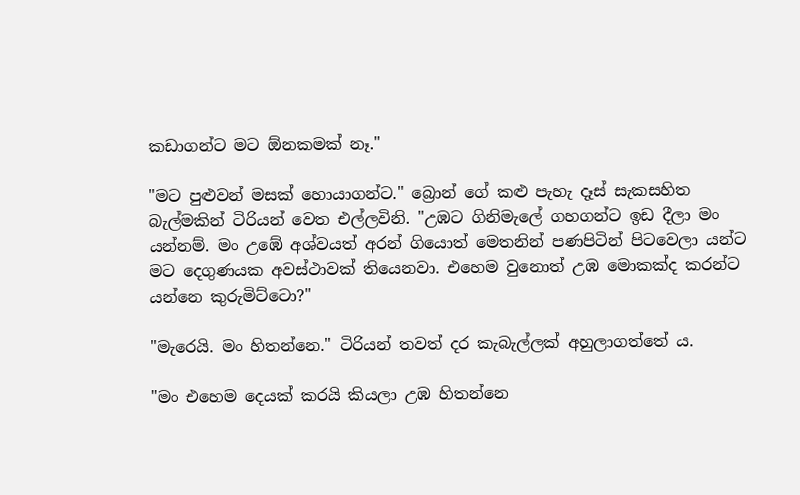කඩාගන්ට මට ඕනකමක් නෑ."

"මට පුළුවන් මසක් හොයාගන්ට." බ්‍රොන් ගේ කළු පැහැ දෑස් සැකසහිත බැල්මකින් ටිරියන් වෙත එල්ලවිනි. "උඹට ගිනිමැලේ ගහගන්ට ඉඩ දීලා මං යන්නම්. මං උඹේ අශ්වයත් අරන් ගියොත් මෙතනින් පණපිටින් පිටවෙලා යන්ට මට දෙගුණයක අවස්ථාවක් තියෙනවා. එහෙම වුනොත් උඹ මොකක්ද කරන්ට යන්නෙ කුරුමිට්ටො?"

"මැරෙයි. මං හිතන්නෙ." ටිරියන් තවත් දර කැබැල්ලක් අහුලාගත්තේ ය.

"මං එහෙම දෙයක් කරයි කියලා උඹ හිතන්නෙ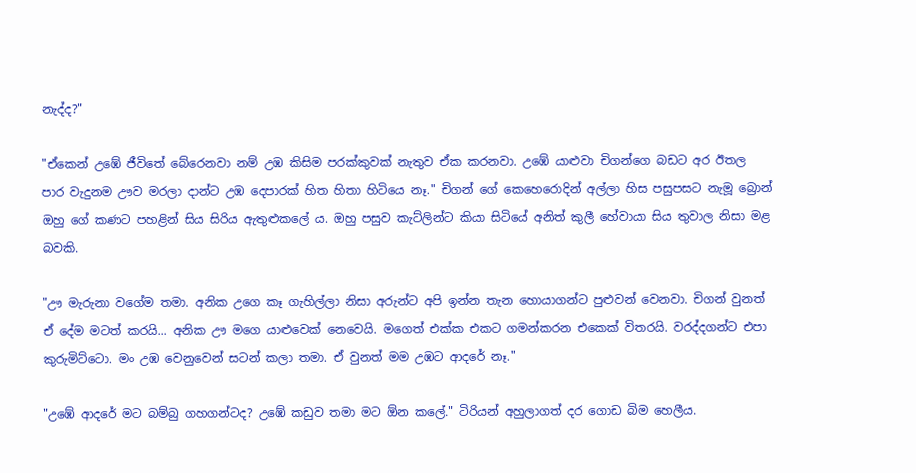නැද්ද?"

"ඒකෙන් උඹේ ජීවිතේ බේරෙනවා නම් උඹ කිසිම පරක්කුවක් නැතුව ඒක කරනවා. උඹේ යාළුවා චිගන්ගෙ බඩට අර ඊතල පාර වැදුනම ඌව මරලා දාන්ට උඹ දෙපාරක් හිත හිතා හිටියෙ නෑ." චිගන් ගේ කෙහෙරොදින් අල්ලා හිස පසුපසට නැමූ බ්‍රොන් ඔහු ගේ කණට පහළින් සිය සිරිය ඇතුළුකලේ ය. ඔහු පසුව කැට්ලින්ට කියා සිටියේ අනිත් කුලී හේවායා සිය තුවාල නිසා මළ බවකි.

"ඌ මැරුනා වගේම තමා. අනික උගෙ කෑ ගැහිල්ලා නිසා අරුන්ට අපි ඉන්න තැන හොයාගන්ට පුළුවන් වෙනවා. චිගන් වුනත් ඒ දේම මටත් කරයි... අනික ඌ මගෙ යාළුවෙක් නෙවෙයි. මගෙත් එක්ක එකට ගමන්කරන එකෙක් විතරයි. වරද්දගන්ට එපා කුරුමිට්ටො. මං උඹ වෙනුවෙන් සටන් කලා තමා. ඒ වුනත් මම උඹට ආදරේ නෑ."

"උඹේ ආදරේ මට බම්බු ගහගන්ටද? උඹේ කඩුව තමා මට ඕන කලේ." ටිරියන් අහුලාගත් දර ගොඩ බිම හෙලීය.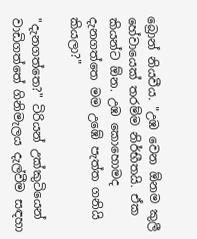බ්‍රොන් නියවීය. "උඹ වෙන ඕනම කුලී හේවායෙක් තරම්ම නිර්භීතයි. ඒක කියන්ට ඕන. උඹ කොහොමද දැනගත්තෙ මම උඹේ පැත්ත ගනියි කියලා?"

"දැනගත්තෙ?" ටිරියන් උක්කුටියෙන් වාඩිගත්තේ ගිනිමැලය දැල්වීම සඳහා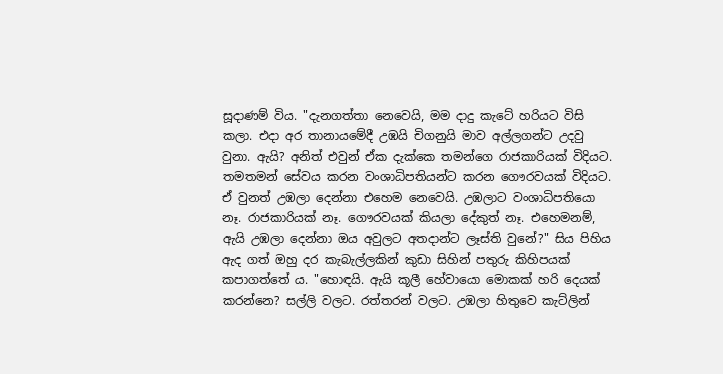සූදාණම් විය. "දැනගත්තා නෙවෙයි, මම දාදු කැටේ හරියට විසි කලා. එදා අර තානායමේදී උඹයි චිගනුයි මාව අල්ලගන්ට උදවු වුනා. ඇයි? අනිත් එවුන් ඒක දැක්කෙ තමන්ගෙ රාජකාරියක් විදියට. තමතමන් සේවය කරන වංශාධිපතියන්ට කරන ගෞරවයක් විදියට. ඒ වුනත් උඹලා දෙන්නා එහෙම නෙවෙයි. උඹලාට වංශාධිපතියො නෑ. රාජකාරියක් නෑ. ගෞරවයක් කියලා දේකුත් නෑ. එහෙමනම්, ඇයි උඹලා දෙන්නා ඔය අවුලට අතදාන්ට ලෑස්ති වුනේ?" සිය පිහිය ඇද ගත් ඔහු දර කැබැල්ලකින් කුඩා සිහින් පතුරු කිහිපයක් කපාගත්තේ ය. "හොඳයි. ඇයි කූලී හේවායො මොකක් හරි දෙයක් කරන්නෙ? සල්ලි වලට. රත්තරන් වලට. උඹලා හිතුවෙ කැට්ලින්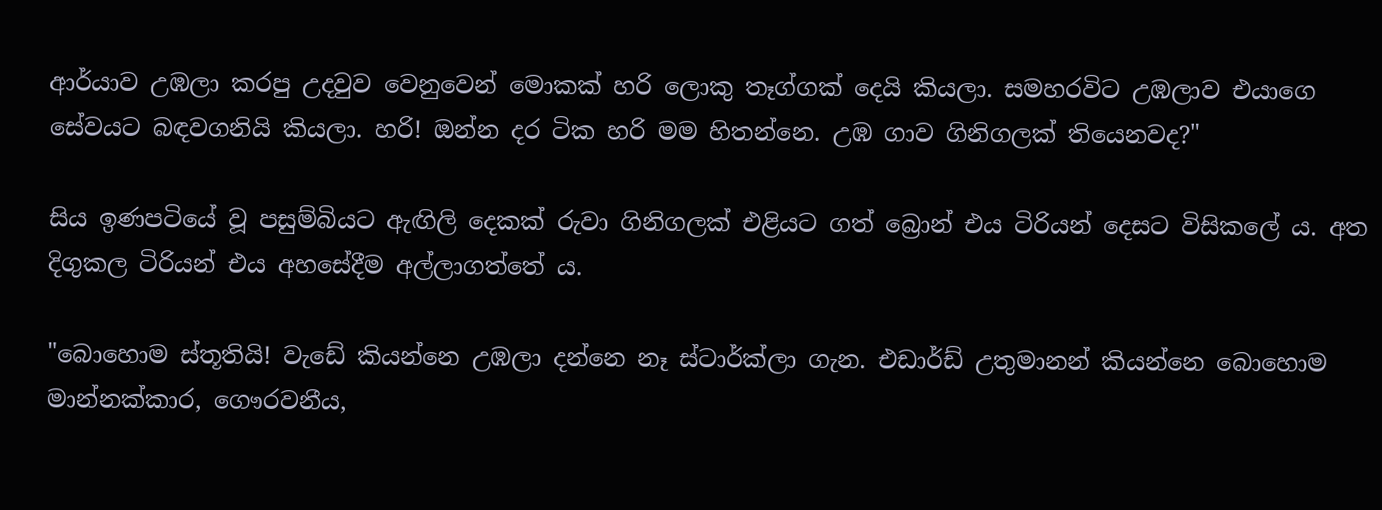ආර්යාව උඹලා කරපු උදවුව වෙනුවෙන් මොකක් හරි ලොකු තෑග්ගක් දෙයි කියලා. සමහරවිට උඹලාව එයාගෙ සේවයට බඳවගනියි කියලා. හරි! ඔන්න දර ටික හරි මම හිතන්නෙ. උඹ ගාව ගිනිගලක් තියෙනවද?"

සිය ඉණපටියේ වූ පසුම්බියට ඇඟිලි දෙකක් රුවා ගිනිගලක් එළියට ගත් බ්‍රොන් එය ටිරියන් දෙසට විසිකලේ ය. අත දිගුකල ටිරියන් එය අහසේදීම අල්ලාගත්තේ ය.

"බොහොම ස්තූතියි! වැඩේ කියන්නෙ උඹලා දන්නෙ නෑ ස්ටාර්ක්ලා ගැන. එඩාර්ඩ් උතුමානන් කියන්නෙ බොහොම මාන්නක්කාර, ගෞරවනීය,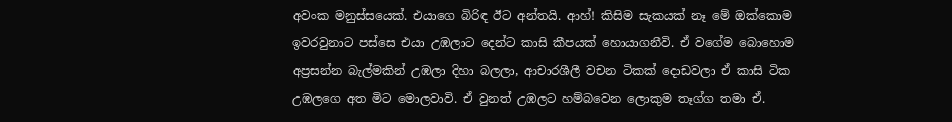අවංක මනුස්සයෙක්. එයාගෙ බිරිඳ ඊට අන්තයි. ආහ්! කිසිම සැකයක් නෑ මේ ඔක්කොම ඉවරවුනාට පස්සෙ එයා උඹලාට දෙන්ට කාසි කීපයක් හොයාගනීවි. ඒ වගේම බොහොම අප්‍රසන්න බැල්මකින් උඹලා දිහා බලලා, ආචාරශීලී වචන ටිකක් දොඩවලා ඒ කාසි ටික උඹලගෙ අත මිට මොලවාවි. ඒ වුනත් උඹලට හම්බවෙන ලොකුම තෑග්ග තමා ඒ.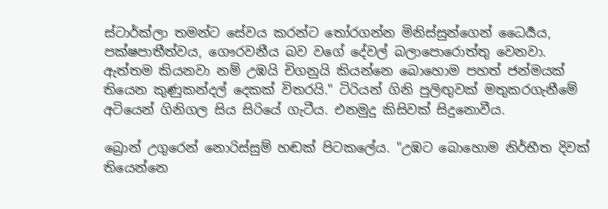ස්ටාර්ක්ලා තමන්ට සේවය කරන්ට තෝරගන්න මිනිස්සුන්ගෙන් ධෛර්‍යය, පක්ෂපාතීත්වය, ගෞරවනීය බව වගේ දේවල් බලාපොරොත්තු වෙනවා. ඇත්තම කියනවා නම් උඹයි චිගනුයි කියන්නෙ බොහොම පහත් ජන්මයක් තියෙන කුණුකන්දල් දෙකක් විතරයි‍." ටිරියන් ගිනි පුලිඟුවක් මතුකරගැනීමේ අටියෙන් ගිනිගල සිය සිරියේ ගැටීය. එනමුදු කිසිවක් සිදුනොවීය.

බ්‍රොන් උගුරෙන් නොරිස්සුම් හඬක් පිටකලේය‍. "උඹට බොහොම නිර්භීත දිවක් තියෙන්නෙ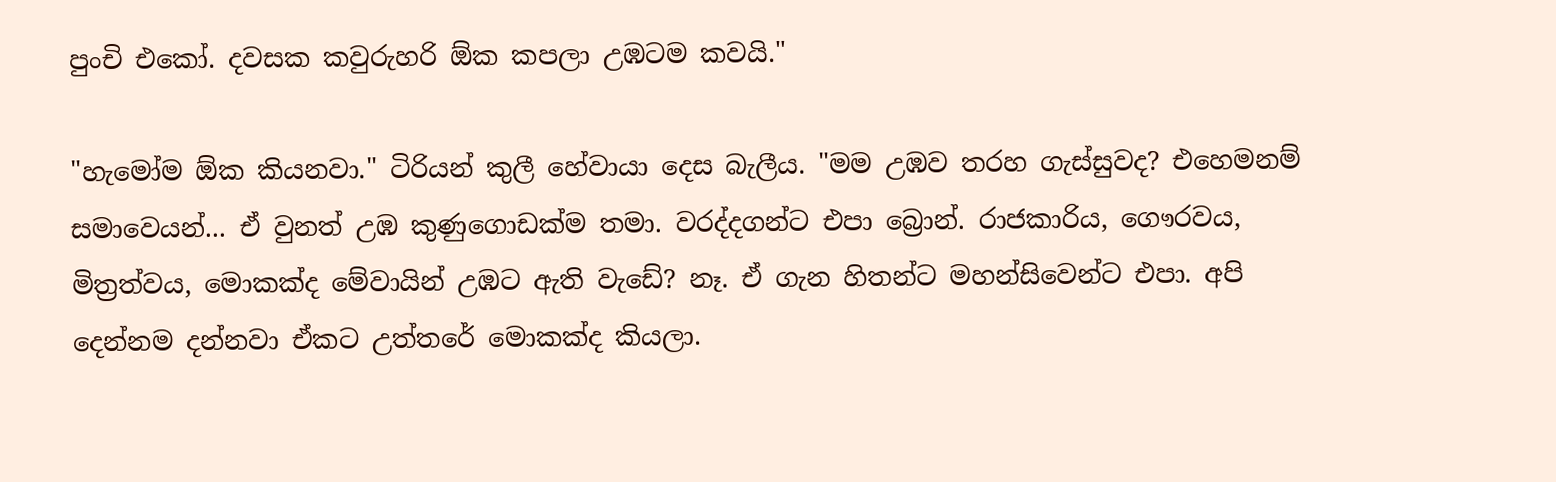පුංචි එකෝ. දවසක කවුරුහරි ඕක කපලා උඹටම කවයි."

"හැමෝම ඕක කියනවා." ටිරියන් කුලී හේවායා දෙස බැලීය. "මම උඹව තරහ ගැස්සුවද? එහෙමනම් සමාවෙයන්... ඒ වුනත් උඹ කුණුගොඩක්ම තමා. වරද්දගන්ට එපා බ්‍රොන්. රාජකාරිය, ගෞරවය, මිත්‍රත්වය, මොකක්ද මේවායින් උඹට ඇති වැඩේ? නෑ. ඒ ගැන හිතන්ට මහන්සිවෙන්ට එපා. අපි දෙන්නම දන්නවා ඒකට උත්තරේ මොකක්ද කියලා.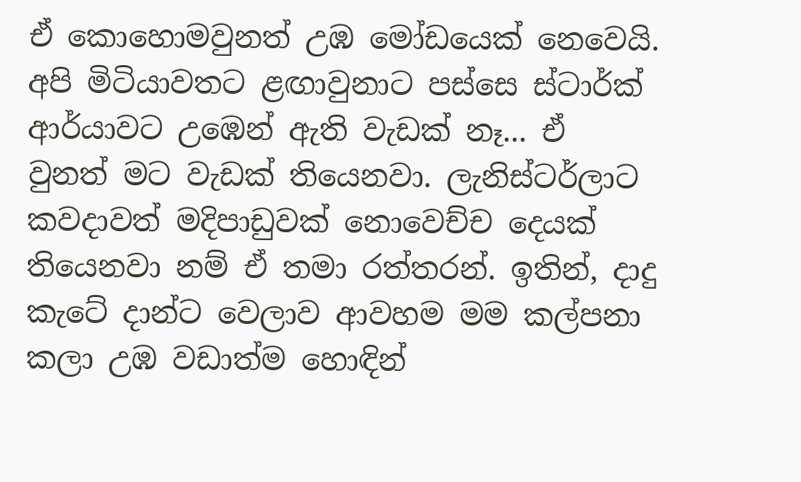ඒ කොහොමවුනත් උඹ මෝඩයෙක් නෙවෙයි. අපි මිටියාවතට ළඟාවුනාට පස්සෙ ස්ටාර්ක් ආර්යාවට උඹෙන් ඇති වැඩක් නෑ... ඒ වුනත් මට වැඩක් තියෙනවා. ලැනිස්ටර්ලාට කවදාවත් මදිපාඩුවක් නොවෙච්ච දෙයක් තියෙනවා නම් ඒ තමා රත්තරන්. ඉතින්, දාදු කැටේ දාන්ට වෙලාව ආවහම මම කල්පනා කලා උඹ වඩාත්ම හොඳින්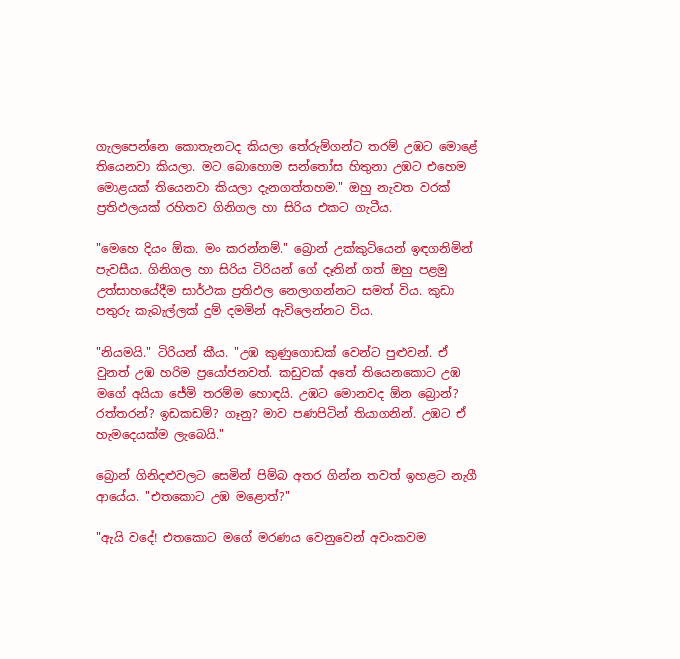ගැලපෙන්නෙ කොතැනටද කියලා තේරුම්ගන්ට තරම් උඹට මොළේ තියෙනවා කියලා. මට බොහොම සන්තෝස හිතුනා උඹට එහෙම මොළයක් තියෙනවා කියලා දැනගත්තහම." ඔහු නැවත වරක් ප්‍රතිඵලයක් රහිතව ගිනිගල හා සිරිය එකට ගැටීය.

"මෙහෙ දියං ඕක. මං කරන්නම්." බ්‍රොන් උක්කුටියෙන් ඉඳගනිමින් පැවසීය. ගිනිගල හා සිරිය ටිරියන් ගේ දෑතින් ගත් ඔහු පළමු උත්සාහයේදීම සාර්ථක ප්‍රතිඵල නෙලාගන්නට සමත් විය. කුඩා පතුරු කැබැල්ලක් දුම් දමමින් ඇවිලෙන්නට විය.

"නියමයි." ටිරියන් කීය. "උඹ කුණුගොඩක් වෙන්ට පුළුවන්. ඒ වුනත් උඹ හරිම ප්‍රයෝජනවත්. කඩුවක් අතේ තියෙනකොට උඹ මගේ අයියා ජේමි තරම්ම හොඳයි. උඹට මොනවද ඕන බ්‍රොන්? රත්තරන්? ඉඩකඩම්? ගෑනු? මාව පණපිටින් තියාගනින්. උඹට ඒ හැමදෙයක්ම ලැබෙයි."

බ්‍රොන් ගිනිදළුවලට සෙමින් පිම්බ අතර ගින්න තවත් ඉහළට නැගී ආයේය. "එතකොට උඹ මළොත්?"

"ඇයි වදේ! එතකොට මගේ මරණය වෙනුවෙන් අවංකවම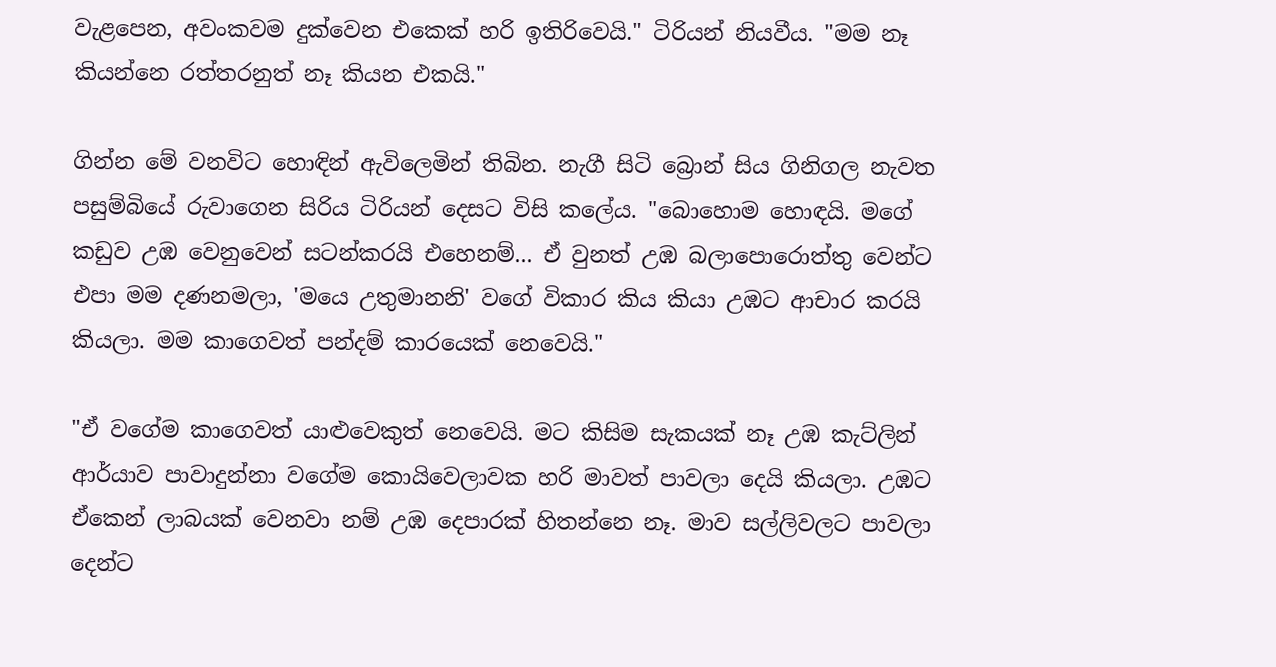වැළපෙන, අවංකවම දුක්වෙන එකෙක් හරි ඉතිරිවෙයි." ටිරියන් නියවීය. "මම නෑ කියන්නෙ රත්තරනුත් නෑ කියන එකයි."

ගින්න මේ වනවිට හොඳින් ඇවිලෙමින් තිබින. නැගී සිටි බ්‍රොන් සිය ගිනිගල නැවත පසුම්බියේ රුවාගෙන සිරිය ටිරියන් දෙසට විසි කලේය. "බොහොම හොඳයි. මගේ කඩුව උඹ වෙනුවෙන් සටන්කරයි එහෙනම්... ඒ වුනත් උඹ බලාපොරොත්තු වෙන්ට එපා මම දණනමලා, 'මයෙ උතුමානනි' වගේ විකාර කිය කියා උඹට ආචාර කරයි කියලා. මම කාගෙවත් පන්දම් කාරයෙක් නෙවෙයි."

"ඒ වගේම කාගෙවත් යාළුවෙකුත් නෙවෙයි. මට කිසිම සැකයක් නෑ උඹ කැට්ලින් ආර්යාව පාවාදුන්නා වගේම කොයිවෙලාවක හරි මාවත් පාවලා දෙයි කියලා. උඹට ඒකෙන් ලාබයක් වෙනවා නම් උඹ දෙපාරක් හිතන්නෙ නෑ. මාව සල්ලිවලට පාවලා දෙන්ට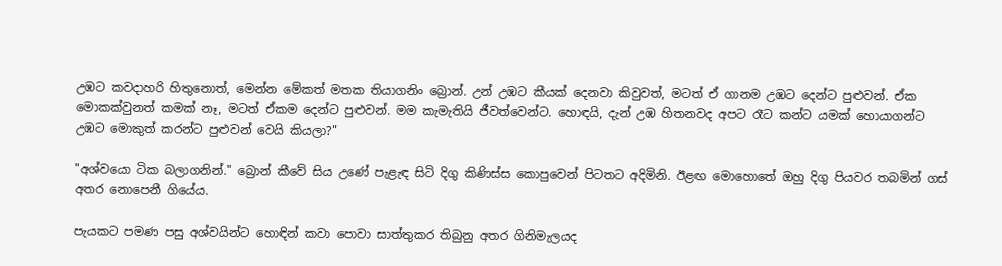උඹට කවදාහරි හිතුනොත්, මෙන්න මේකත් මතක තියාගනිං බ්‍රොන්. උන් උඹට කීයක් දෙනවා කිවුවත්, මටත් ඒ ගානම උඹට දෙන්ට පුළුවන්. ඒක මොකක්වුනත් කමක් නෑ, මටත් ඒකම දෙන්ට පුළුවන්. මම කැමැතියි ජීවත්වෙන්ට. හොඳයි, දැන් උඹ හිතනවද අපට රෑට කන්ට යමක් හොයාගන්ට උඹට මොකුත් කරන්ට පුළුවන් වෙයි කියලා?"

"අශ්වයො ටික බලාගනින්." බ්‍රොන් කීවේ සිය උණේ පැළැඳ සිටි දිගු කිණිස්ස කොපුවෙන් පිටතට අදිමිනි. ඊළඟ මොහොතේ ඔහු දිගු පියවර තබමින් ගස් අතර නොපෙනී ගියේය.

පැයකට පමණ පසු අශ්වයින්ට හොඳින් කවා පොවා සාත්තුකර තිබුනු අතර ගිනිමැලයද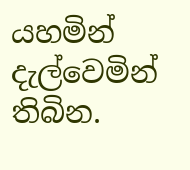යහමින් දැල්වෙමින් තිබින.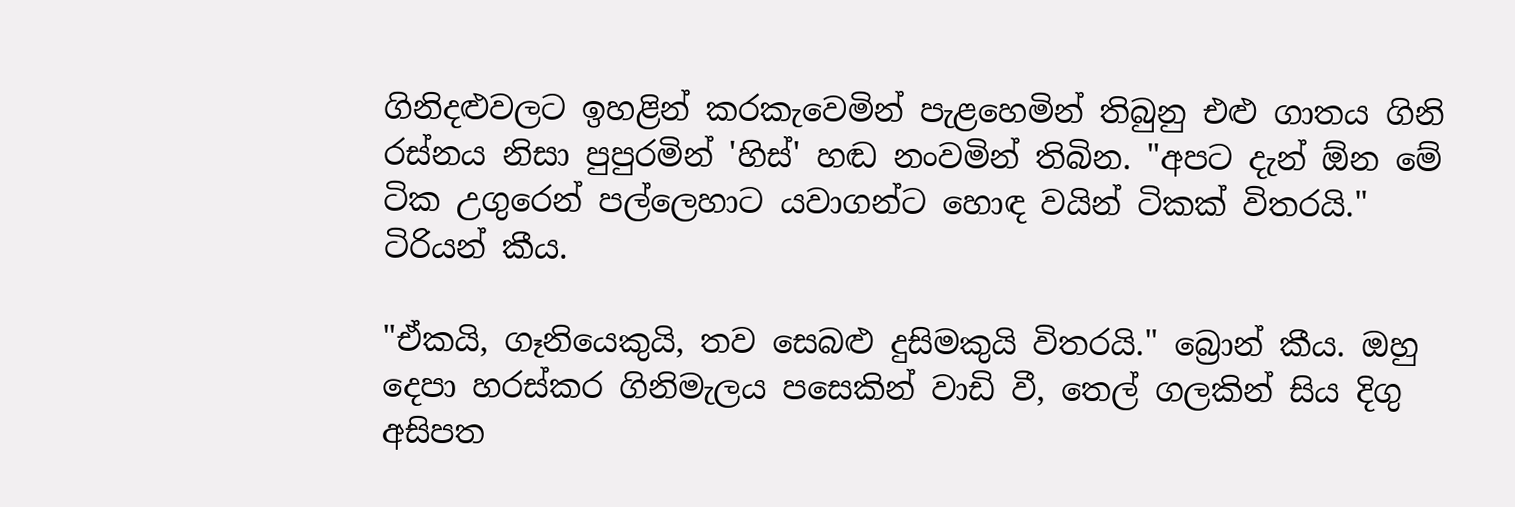ගිනිදළුවලට ඉහළින් කරකැවෙමින් පැළහෙමින් තිබුනු එළු ගාතය ගිනි රස්නය නිසා පුපුරමින් 'හිස්' හඬ නංවමින් තිබින. "අපට දැන් ඕන මේ ටික උගුරෙන් පල්ලෙහාට යවාගන්ට හොඳ වයින් ටිකක් විතරයි." ටිරියන් කීය.

"ඒකයි, ගෑනියෙකුයි, තව සෙබළු දුසිමකුයි විතරයි." බ්‍රොන් කීය. ඔහු දෙපා හරස්කර ගිනිමැලය පසෙකින් වාඩි වී, තෙල් ගලකින් සිය දිගු අසිපත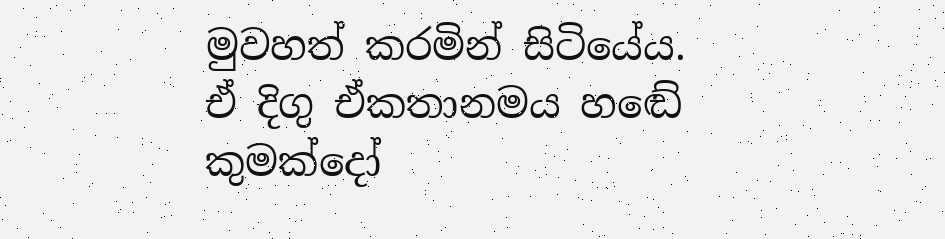මුවහත් කරමින් සිටියේය.  ඒ දිගු ඒකතානමය හඬේ කුමක්දෝ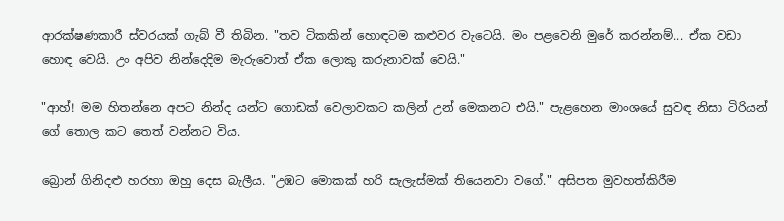ආරක්ෂණකාරී ස්වරයක් ගැබ් වී තිබින. "තව ටිකකින් හොඳටම කළුවර වැටෙයි. මං පළවෙනි මුරේ කරන්නම්... ඒක වඩා හොඳ වෙයි. උං අපිව නින්දෙදිම මැරුවොත් ඒක ලොකු කරුනාවක් වෙයි."

"ආහ්! මම හිතන්නෙ අපට නින්ද යන්ට ගොඩක් වෙලාවකට කලින් උන් මෙකනට එයි." පැළහෙන මාංශයේ සුවඳ නිසා ටිරියන් ගේ තොල කට තෙත් වන්නට විය.

බ්‍රොන් ගිනිදළු හරහා ඔහු දෙස බැලීය. "උඹට මොකක් හරි සැලැස්මක් තියෙනවා වගේ." අසිපත මුවහත්කිරීම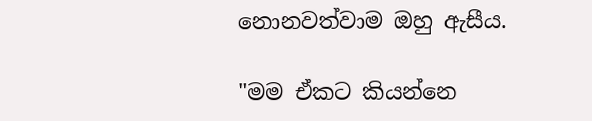නොනවත්වාම ඔහු ඇසීය.

"මම ඒකට කියන්නෙ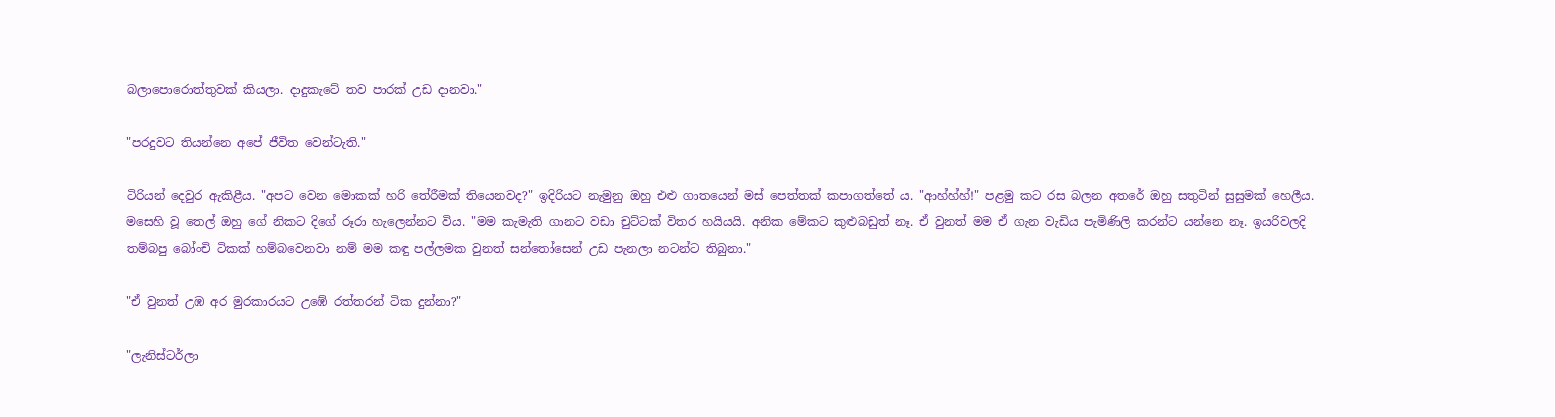බලාපොරොත්තුවක් කියලා. දාදුකැටේ තව පාරක් උඩ දානවා."

"පරදුවට තියන්නෙ අපේ ජීවිත වෙන්ටැති."

ටිරියන් දෙවුර ඇකිළීය. "අපට වෙන මොකක් හරි තේරීමක් තියෙනවද?" ඉදිරියට නැමුනු ඔහු එළු ගාතයෙන් මස් පෙත්තක් කපාගත්තේ ය. "ආහ්හ්හ්!" පළමු කට රස බලන අතරේ ඔහු සතුටින් සුසුමක් හෙලීය. මසෙහි වූ තෙල් ඔහු ගේ නිකට දිගේ රූරා හැලෙන්නට විය. "මම කැමැති ගානට වඩා චුට්ටක් විතර හයියයි. අනික මේකට කුළුබඩුත් නෑ. ඒ වුනත් මම ඒ ගැන වැඩිය පැමිණිලි කරන්ට යන්නෙ නෑ. ඉයරිවලදි තම්බපු බෝංචි ටිකක් හම්බවෙනවා නම් මම කඳු පල්ලමක වුනත් සන්තෝසෙන් උඩ පැනලා නටන්ට තිබුනා."

"ඒ වුනත් උඹ අර මුරකාරයට උඹේ රත්තරන් ටික දුන්නා?"

"ලැනිස්ටර්ලා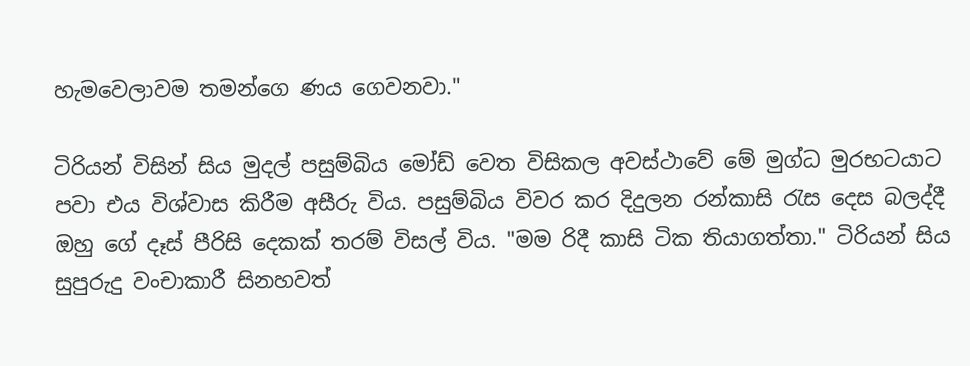හැමවෙලාවම තමන්ගෙ ණය ගෙවනවා."

ටිරියන් විසින් සිය මුදල් පසුම්බිය මෝඩ් වෙත විසිකල අවස්ථාවේ මේ මුග්ධ මුරභටයාට පවා එය විශ්වාස කිරීම අසීරු විය. පසුම්බිය විවර කර දිදුලන රන්කාසි රැස දෙස බලද්දී ඔහු ගේ දෑස් පීරිසි දෙකක් තරම් විසල් විය. "මම රිදී කාසි ටික තියාගත්තා." ටිරියන් සිය සුපුරුදු වංචාකාරී සිනහවත්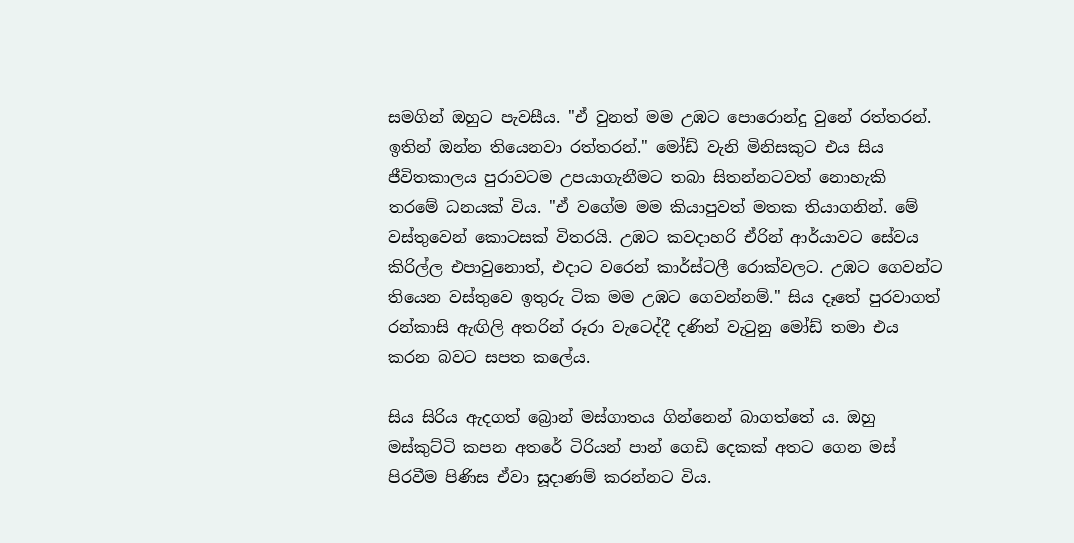සමගින් ඔහුට පැවසීය. "ඒ වුනත් මම උඹට පොරොන්දු වුනේ රත්තරන්. ඉතින් ඔන්න තියෙනවා රත්තරන්." මෝඩ් වැනි මිනිසකුට එය සිය ජීවිතකාලය පුරාවටම උපයාගැනීමට තබා සිතන්නටවත් නොහැකි තරමේ ධනයක් විය. "ඒ වගේම මම කියාපුවත් මතක තියාගනින්. මේ වස්තුවෙන් කොටසක් විතරයි. උඹට කවදාහරි ඒරින් ආර්යාවට සේවය කිරිල්ල එපාවුනොත්, එදාට වරෙන් කාර්ස්ටලී රොක්වලට. උඹට ගෙවන්ට තියෙන වස්තුවෙ ඉතුරු ටික මම උඹට ගෙවන්නම්." සිය දෑතේ පුරවාගත් රන්කාසි ඇඟිලි අතරින් රූරා වැටෙද්දී දණින් වැටුනු මෝඩ් තමා එය කරන බවට සපත කලේය.

සිය සිරිය ඇදගත් බ්‍රොන් මස්ගාතය ගින්නෙන් බාගත්තේ ය. ඔහු මස්කුට්ටි කපන අතරේ ටිරියන් පාන් ගෙඩි දෙකක් අතට ගෙන මස් පිරවීම පිණිස ඒවා සූදාණම් කරන්නට විය.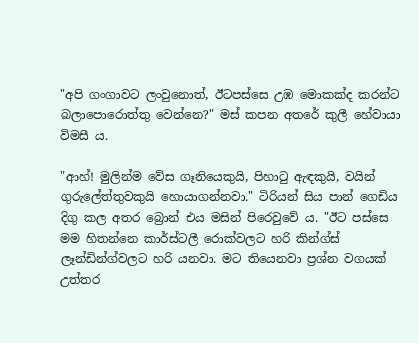"අපි ගංගාවට ලංවුනොත්, ඊටපස්සෙ උඹ මොකක්ද කරන්ට බලාපොරොත්තු වෙන්නෙ?" මස් කපන අතරේ කුලී හේවායා විමසී ය.

"ආහ්! මුලින්ම වේස ගෑනියෙකුයි, පිහාටු ඇඳකුයි, වයින් ගුරුලේත්තුවකුයි හොයාගන්නවා." ටිරියන් සිය පාන් ගෙඩිය දිගු කල අතර බ්‍රොන් එය මසින් පිරෙවුවේ ය. "ඊට පස්සෙ මම හිතන්නෙ කාර්ස්ටලී රොක්වලට හරි කින්ග්ස් ලෑන්ඩින්ග්වලට හරි යනවා. මට තියෙනවා ප්‍රශ්න වගයක් උත්තර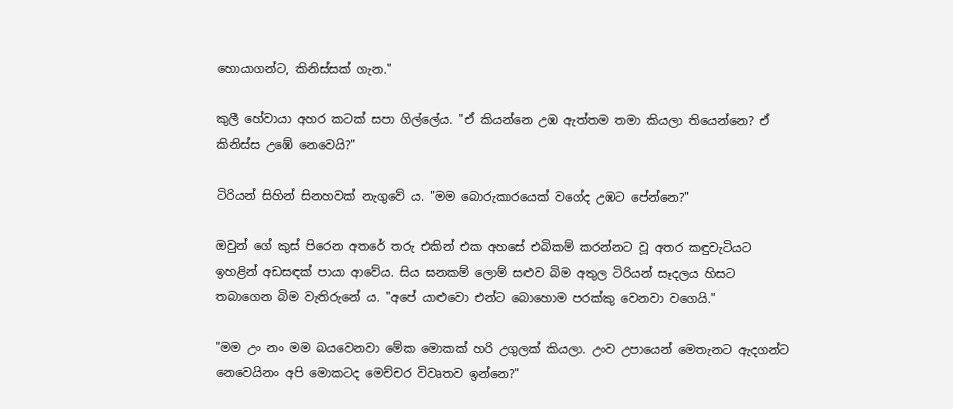හොයාගන්ට, කිනිස්සක් ගැන."

කුලී හේවායා අහර කටක් සපා ගිල්ලේය. "ඒ කියන්නෙ උඹ ඇත්තම තමා කියලා තියෙන්නෙ? ඒ කිනිස්ස උඹේ නෙවෙයි?"

ටිරියන් සිහින් සිනහවක් නැගුවේ ය. "මම බොරුකාරයෙක් වගේද උඹට පේන්නෙ?"

ඔවුන් ගේ කුස් පිරෙන අතරේ තරු එකින් එක අහසේ එබිකම් කරන්නට වූ අතර කඳුවැටියට ඉහළින් අඩසඳක් පායා ආවේය. සිය ඝනකම් ලොම් සළුව බිම අතුල ටිරියන් සෑදලය හිසට තබාගෙන බිම වැතිරුනේ ය. "අපේ යාළුවො එන්ට බොහොම පරක්කු වෙනවා වගෙයි."

"මම උං නං මම බයවෙනවා මේක මොකක් හරි උගුලක් කියලා. උංව උපායෙන් මෙ‍තැනට ඇදගන්ට නෙවෙයිනං අපි මොකටද මෙච්චර විවෘතව ඉන්නෙ?"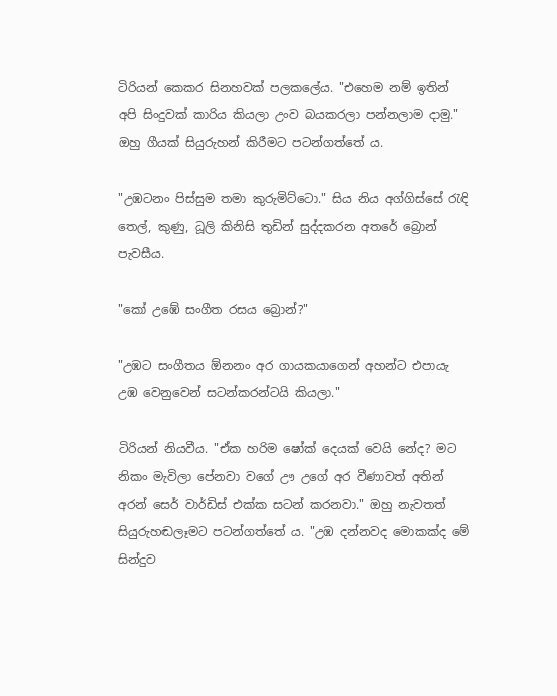ටිරියන් කෙකර සිනහවක් පලකලේය. "එහෙම නම් ඉතින් අපි සිංදුවක් කාරිය කියලා උංව බයකරලා පන්නලාම දාමු." ඔහු ගීයක් සියුරුහන් කිරීමට පටන්ගත්තේ ය.

"උඹටනං පිස්සුම තමා කුරුමිට්ටො." සිය නිය අග්ගිස්සේ රැඳි තෙල්, කුණු, ධූලි කිනිසි තුඩින් සුද්දකරන අ‍තරේ බ්‍රොන් පැවසීය.

"කෝ උඹේ සංගීත රසය බ්‍රොන්?"

"උඹට සංගීතය ඕනනං අර ගායකයාගෙන් අහන්ට එපායැ උඹ වෙනුවෙන් සටන්කරන්ටයි කියලා."

ටිරියන් නියවීය. "ඒක හරිම ෂෝක් දෙයක් වෙයි ‍නේද? මට නිකං මැවිලා පේනවා වගේ ඌ උගේ අර වීණාවත් අතින් අරන් සෙර් වාර්ඩිස් එක්ක සටන් කරනවා." ඔහු නැවතත් සියුරුහඬලෑමට පටන්ගත්තේ ය. "උඹ දන්නවද මොකක්ද මේ සින්දුව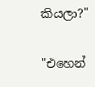කියලා?"

"එහෙන්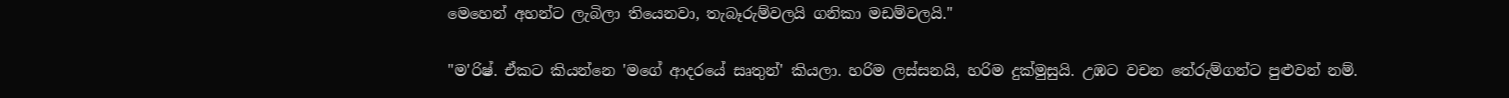මෙහෙන් අහන්ට ලැබිලා තියෙනවා, තැබෑරුම්වලයි ගනිකා මඩම්වලයි."

"ම'රිෂ්. ඒකට කියන්නෙ 'මගේ ආද‍රයේ සෘතුන්' කියලා. හරිම ලස්සනයි, හරිම දුක්මුසුයි. උඹට වචන තේරුම්ගන්ට පුළුවන් නම්.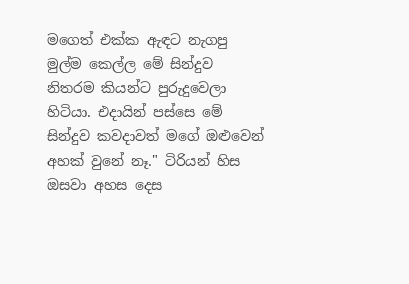මගෙත් එක්ක ඇඳට නැගපු මුල්ම කෙල්ල මේ සින්දුව නිතරම කියන්ට පුරුදුවෙලා හිටියා. එදායින් පස්සෙ මේ සින්දුව කවදාවත් මගේ ඔළුවෙන් අහක් වුනේ නෑ." ටිරියන් හිස ඔසවා අහස දෙස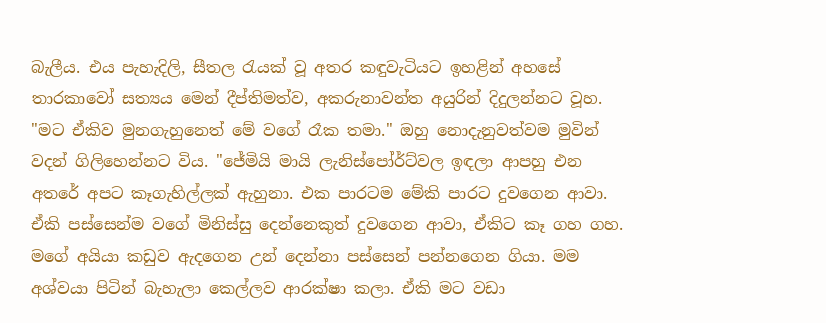බැලීය. එය පැහැදිලි, සීතල රැයක් වූ අතර කඳුවැටියට ඉහළින් අහසේ තාරකාවෝ සත්‍යය මෙන් දීප්තිමත්ව, අකරුනාවන්ත අයුරින් දිදුලන්නට වූහ. "මට ඒකිව මුනගැහුනෙත් මේ වගේ රෑක තමා." ඔහු නොදැනුවත්වම මුවින් වදන් ගිලිහෙන්නට විය. "ජේමියි මායි ලැනිස්පෝර්ට්වල ඉඳලා ආපහු එන අතරේ අපට කෑගැහිල්ලක් ඇහුනා. එක පාරටම මේකි පාරට දුවගෙන ආවා. ඒකි පස්සෙන්ම වගේ මිනිස්සු දෙන්නෙකුත් දුවගෙන ආවා, ඒකිට කෑ ගහ ගහ. මගේ අයියා කඩුව ඇදගෙන උන් දෙන්නා පස්සෙන් පන්නගෙන ගියා. මම අශ්වයා පිටින් බැහැලා කෙල්ලව ආරක්ෂා කලා. ඒකි මට වඩා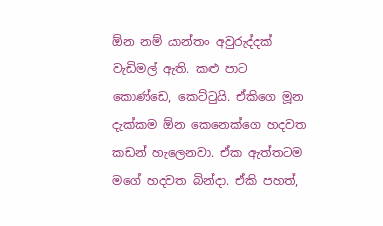ඕන නම් යාන්තං අවුරුද්දක් වැඩිමල් ඇති. කළු පාට කොණ්ඩෙ, කෙට්ටුයි. ඒකිගෙ මූන දැක්කම ඕන කෙනෙක්ගෙ හදවත කඩන් හැලෙනවා. ඒක ඇත්තටම මගේ හදවත බින්දා. ඒකි පහත්,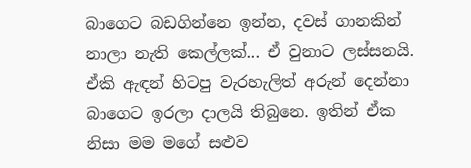බාගෙට බඩගින්නෙ ඉන්න, දවස් ගානකින් නාලා නැති කෙල්ලක්... ඒ වුනාට ලස්සනයි. ඒකි ඇඳන් හිටපු වැරහැලිත් අරුන් දෙන්නා බාගෙට ඉරලා දාලයි තිබුනෙ. ඉතින් ඒක නිසා මම මගේ සළුව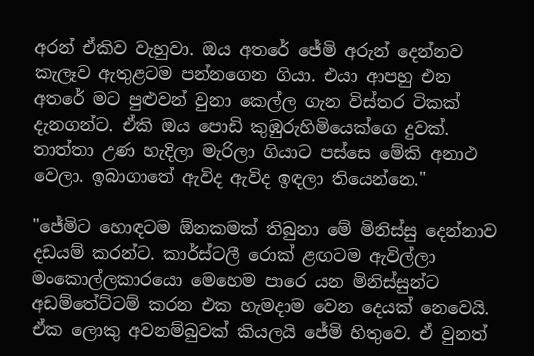අරන් ඒකිව වැහුවා. ඔය අතරේ ජේමි අරුන් දෙන්නව කැලෑව ඇතුළටම පන්නගෙන ගියා. එයා ආපහු එන අතරේ මට පුළුවන් වුනා කෙල්ල ගැන විස්තර ටිකක් දැනගන්ට. ඒකි ඔය පොඩි කුඹුරුහිමියෙක්ගෙ දුවක්. තාත්තා උණ හැදිලා මැරිලා ගියාට පස්සෙ මේකි අනාථ වෙලා. ඉබාගාතේ ඇවිද ඇවිද ඉඳලා තියෙන්නෙ."

"ජේමිට හොඳටම ඕනකමක් තිබුනා මේ මිනිස්සු දෙන්නාව දඩයම් කරන්ට. කාර්ස්ටලී රොක් ළඟටම ඇවිල්ලා මංකොල්ලකාරයො මෙහෙම පාරෙ යන මිනිස්සුන්ට අඩම්තේට්ටම් කරන එක හැමදාම වෙන දෙයක් නෙවෙයි. ඒක ලොකු අවනම්බුවක් කියලයි ජේමි හිතුවෙ. ඒ වුනත්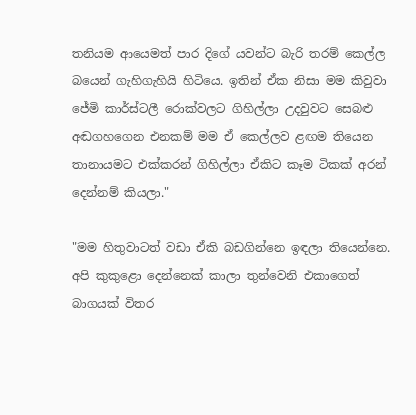තනියම ආයෙමත් පාර දිගේ යවන්ට බැරි තරම් කෙල්ල බයෙන් ගැහිගැහියි හිටියෙ. ඉතින් ඒක නිසා මම කිවුවා ජේමි කාර්ස්ටලී රොක්වලට ගිහිල්ලා උදවුවට සෙබළු අඬගහගෙන එනකම් මම ඒ කෙල්ලව ළඟම තියෙන තානායමට එක්කරන් ගිහිල්ලා ඒකිට කෑම ටිකක් අරන් දෙන්නම් කියලා."

"මම හිතුවාටත් වඩා ඒකි බඩගින්නෙ ඉඳලා තියෙන්නෙ. අපි කුකුළො දෙන්නෙක් කාලා තුන්වෙනි එකාගෙත් බාගයක් විතර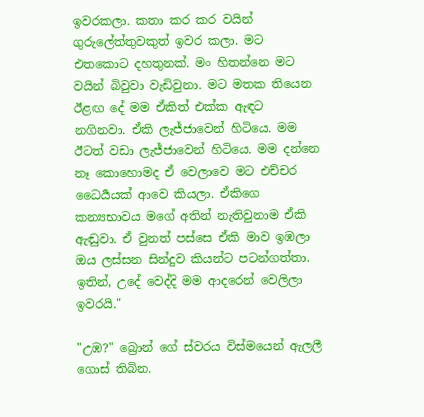ඉවරකලා. කතා කර කර වයින් ගුරුලේත්තුවකුත් ඉවර කලා. මට එතකොට දහතුනක්. මං හිතන්නෙ මට වයින් බිවුවා වැඩිවුනා. මට මතක තියෙන ඊළඟ දේ මම ඒකිත් එක්ක ඇඳට නගිනවා. ඒකි ලැජ්ජාවෙන් හිටියෙ. මම ඊටත් වඩා ලැජ්ජාවෙන් හිටියෙ. මම දන්නෙ නෑ කොහොමද ඒ වෙලාවෙ මට එච්චර ධෛර්‍යයක් ආවෙ කියලා. ඒකිගෙ කන්‍යභාවය මගේ අතින් නැතිවුනාම ඒකි ඇඬුවා. ඒ වුනත් පස්සෙ ඒකි මාව ඉඹලා ඔය ලස්සන සින්දුව කියන්ට පටන්ගත්තා. ඉතින්, උදේ වෙද්දි මම ආදරෙන් වෙලිලා ඉවරයි."

"උඹ?" බ්‍රොන් ගේ ස්වරය විස්මයෙන් ඇලලී ගොස් තිබින.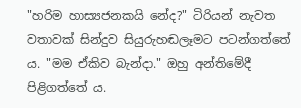"හරිම හාස්‍යජනකයි නේද?" ටිරියන් නැවත වතාවක් සින්දුව සියුරුහඬලෑමට පටන්ගත්තේ ය. "මම ඒකිව බැන්දා." ඔහු අන්තිමේදී පිළිගත්තේ ය.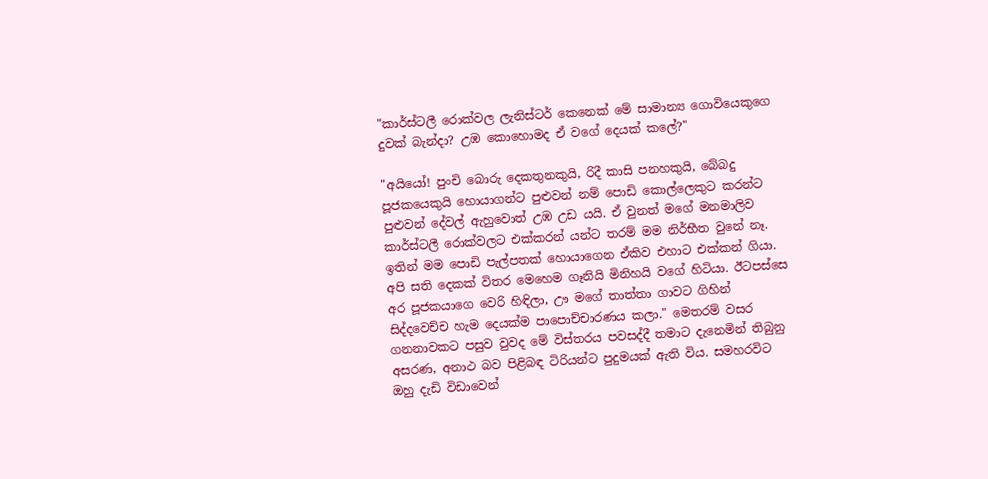"කාර්ස්ටලී රොක්වල ලැනිස්ටර් කෙනෙක් මේ සාමාන්‍ය ගොවියෙකුගෙ දුවක් බැන්දා? උඹ කොහොමද ඒ වගේ දෙයක් කලේ?"

"අයියෝ! පුංචි බොරු දෙකතුනකුයි, රිදී කාසි පනහකුයි, බේබදු පූජකයෙකුයි හොයාගන්ට පුළුවන් නම් පොඩි කොල්ලෙකුට කරන්ට පුළුවන් දේවල් ඇහුවොත් උඹ උඩ යයි. ඒ වුනත් මගේ මනමාලිව කාර්ස්ටලී රොක්වලට එක්කරන් යන්ට තරම් මම නිර්භීත වුනේ නෑ. ඉතින් මම පොඩි පැල්පතක් හොයාගෙන ඒකිව එහාට එක්කන් ගියා. අපි සති දෙකක් විතර මෙහෙම ගෑනියි මිනිහයි වගේ හිටියා. ඊටපස්සෙ අර පූජකයාගෙ වෙරි හිඳිලා, ඌ මගේ තාත්තා ගාවට ගිහින් සිද්දවෙච්ච හැම දෙයක්ම පාපොච්චාරණය කලා." මෙතරම් වසර ගනනාවකට පසුව වුවද මේ විස්තරය පවසද්දී තමාට දැනෙමින් තිබුනු අසරණ, අනාථ බව පිළිබඳ ටිරියන්ට පුදුමයක් ඇති විය. සමහරවිට ඔහු දැඩි විඩාවෙන්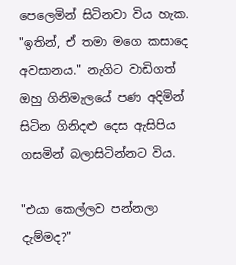පෙලෙමින් සිටිනවා විය හැක. "ඉතින්, ඒ තමා මගෙ කසාදෙ අවසානය." නැගිට වාඩිගත් ඔහු ගිනිමැලයේ පණ අදිමින් සිටින ගිනිදළු දෙස ඇසිපිය ගසමින් බලාසිටින්න‍ට විය.

"එයා කෙල්ලව පන්නලා දැම්මද?"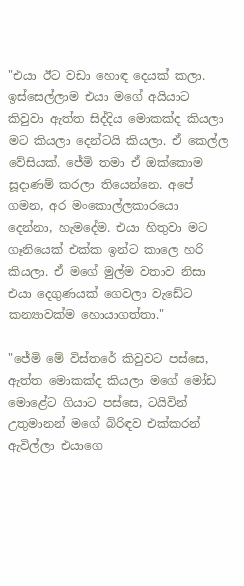"එයා ඊට වඩා හොඳ දෙයක් කලා. ඉස්සෙල්ලාම එයා මගේ අයියාට කිවුවා ඇත්ත සිද්දිය මොකක්ද කියලා මට කියලා දෙන්ටයි කියලා. ඒ කෙල්ල වේසියක්. ජේමි තමා ඒ ඔක්කොම සූදාණම් කරලා තියෙන්නෙ. අපේ ගමන, අර මංකොල්ලකාරයො දෙන්නා, හැමදේම. එයා හිතුවා මට ගෑනියෙක් එක්ක ඉන්ට කාලෙ හරි කියලා. ඒ මගේ මුල්ම වතාව නිසා එයා දෙගුණයක් ගෙවලා වැඩේට කන්‍යාවක්ම හොයාගත්තා."

"ජේමි මේ විස්තරේ කිවුවට පස්සෙ, ඇත්ත මොකක්ද කියලා මගේ මෝඩ මොළේට ගියාට පස්සෙ, ටයිවින් උතුමානන් මගේ බිරිඳව එක්කරන් ඇවිල්ලා එයාගෙ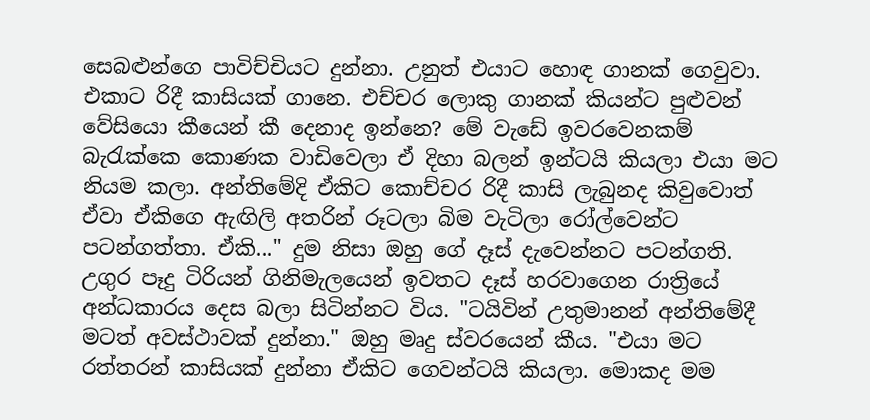සෙබළුන්ගෙ පාවිච්චියට දුන්නා. උනුත් එයාට හොඳ ගානක් ගෙවුවා. එකාට රිදී කාසියක් ගානෙ. එච්චර ලොකු ගානක් කියන්ට පුළුවන් වේසියො කීයෙන් කී දෙනාද ඉන්නෙ? මේ වැඩේ ඉවරවෙනකම් බැරැක්කෙ කොණක වාඩිවෙලා ඒ දිහා බලන් ඉන්ටයි කියලා එයා මට නියම කලා. අන්තිමේදි ඒකිට කොච්චර රිදී කාසි ලැබුනද කිවුවොත් ඒවා ඒකිගෙ ඇඟිලි අතරින් රූටලා බිම වැටිලා රෝල්වෙන්ට පටන්ගත්තා. ඒකි..." දුම නිසා ඔහු ගේ දෑස් දැවෙන්නට පටන්ගති. උගුර පෑදු ටිරියන් ගිනිමැලයෙන් ඉවතට දෑස් හරවාගෙන රාත්‍රියේ අන්ධකාරය දෙස බලා සිටින්නට විය. "ටයිවින් උතුමානන් අන්තිමේදී මටත් අවස්ථාවක් දුන්නා." ඔහු මෘදු ස්වරයෙන් කීය. "එයා මට රත්තරන් කාසියක් දුන්නා ඒකිට ගෙවන්ටයි කියලා. මොකද මම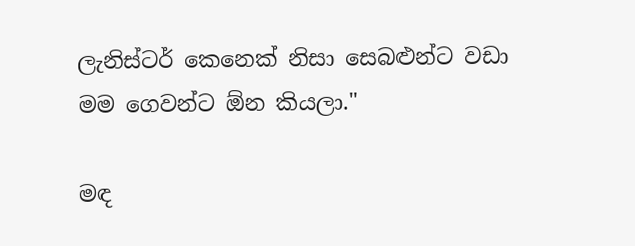ලැනිස්ටර් කෙනෙක් නිසා සෙබළුන්ට වඩා මම ගෙවන්ට ඕන කියලා."

මඳ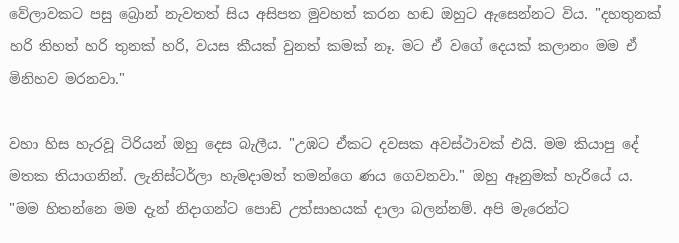වේලාවකට පසු බ්‍රොන් නැවතත් සිය අසිපත මුවහත් කරන හඬ ඔහුට ඇසෙන්නට විය. "දහතුනක් හරි තිහත් හරි තුනක් හරි, වයස කීයක් වුනත් කමක් නෑ. මට ඒ වගේ දෙයක් කලානං මම ඒ මිනිහව මරනවා."

වහා හිස හැරවූ ටිරියන් ඔහු දෙස බැලීය. "උඹට ඒකට දවසක අවස්ථාවක් එයි. මම කියාපු දේ මතක තියාගනින්. ලැනිස්ටර්ලා හැමදාමත් තමන්ගෙ ණය ගෙවනවා." ඔහු ඈනුමක් හැරියේ ය. "මම හිතන්නෙ මම දැන් නිදාගන්ට පොඩි උත්සාහයක් දාලා බලන්නම්. අපි මැරෙන්ට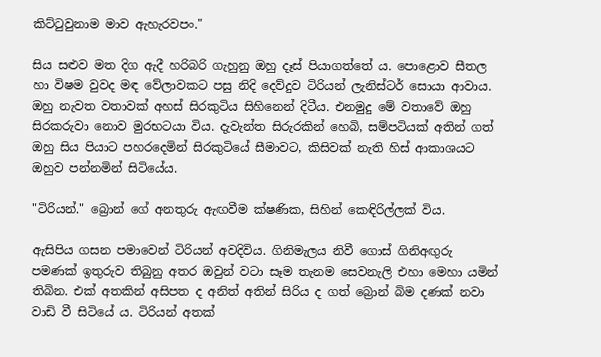කිට්ටුවුනාම මාව ඇහැරවපං."

සිය සළුව මත දිග ඇදී හරිබරි ගැහුනු ඔහු දෑස් පියාගත්තේ ය. පොළොව සීතල හා විෂම වුවද මඳ වේලාවකට පසු නිදි දෙව්දුව ටිරියන් ලැනිස්ටර් සොයා ආවාය. ඔහු නැවත වතාවක් අහස් සිරකුටිය සිහිනෙන් දිටීය. එනමුදු මේ වතාවේ ඔහු සිරකරුවා නොව මුරභටයා විය. දැවැන්ත සිරුරකින් හෙබි, සම්පටියක් අතින් ගත් ඔහු සිය පියාට පහරදෙමින් සිරකුටියේ සීමාවට, කිසිවක් නැති හිස් ආකාශයට ඔහුව පන්නමින් සිටියේය.

"ටිරියන්." බ්‍රොන් ගේ අනතුරු ඇඟවීම ක්ෂණික, සිහින් කෙඳිරිල්ලක් විය.

ඇසිපිය ගසන පමාවෙන් ටිරියන් අවදිවිය. ගිනිමැලය නිවී ගොස් ගිනිඅඟුරු පමණක් ඉතුරුව තිබුනු අතර ඔවුන් වටා සෑම තැනම සෙවනැලි එහා මෙහා යමින් තිබින. එක් අතකින් අසිපත ද අනිත් අතින් සිරිය ද ගත් බ්‍රොන් බිම දණක් නවා වාඩි වී සිටියේ ය. ටිරියන් අතක්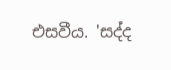එසවීය. 'සද්ද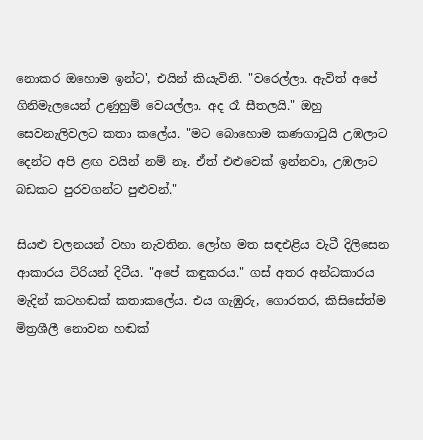නොකර ඔහොම ඉන්ට', එයින් කියැවිනි. "වරෙල්ලා. ඇවිත් අපේ ගිනිමැලයෙන් උණුහුම් වෙයල්ලා. අද රෑ සීතලයි." ඔහු සෙවනැලිවලට කතා කලේය. "මට බොහොම කණගාටුයි උඹලාට දෙන්ට අපි ළඟ වයින් නම් නෑ. ඒත් එළුවෙක් ඉන්නවා, උඹලාට බඩකට පුරවගන්ට පුළුවන්."

සියළු චලනයන් වහා නැවතින. ලෝහ මත සඳඑළිය වැටී දිලිසෙන ආකාරය ටිරියන් දිටීය. "අපේ කඳුකරය." ගස් අතර අන්ධකාරය මැදින් කටහඬක් කතාකලේය. එය ගැඹුරු, ගොරතර, කිසිසේත්ම මිත්‍රශීලී නොවන හඬක්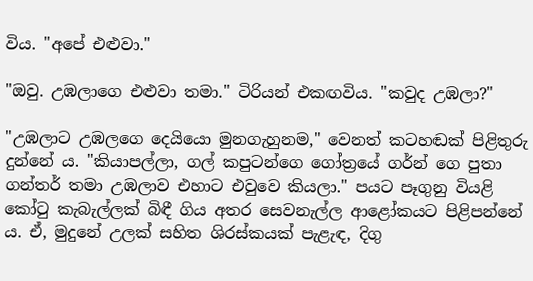විය. "අපේ එළුවා."

"ඔවු. උඹලාගෙ එළුවා තමා." ටිරියන් එකඟවිය. "කවුද උඹලා?"

"උඹලාට උඹලගෙ දෙයියො මුනගැහුනම," වෙනත් කටහඬක් පිළිතුරු දුන්නේ ය. "කියාපල්ලා, ගල් කපුටන්ගෙ ගෝත්‍රයේ ගර්න් ගෙ පුතා ගන්තර් තමා උඹලාව එහාට එවුවෙ කියලා." පයට පෑගුනු වියළි කෝටු කැබැල්ලක් බිඳී ගිය අතර සෙවනැල්ල ආළෝකයට පිළිපන්නේ ය. ඒ, මුදු‍නේ උලක් සහිත ශිරස්කයක් පැළැඳ, දිගු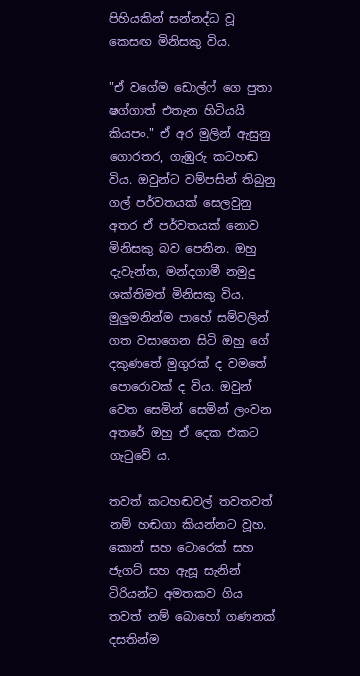පිහියකින් සන්නද්ධ වූ කෙසඟ මිනිසකු විය.

"ඒ වගේම ඩොල්ෆ් ගෙ පුතා ෂග්ගාත් එතැන හිටියයි කියපං." ඒ අර මුලින් ඇසුනු ගොරතර, ගැඹුරු කටහඬ විය. ඔවුන්ට වම්පසින් තිබුනු ගල් පර්වතයක් සෙලවුනු අතර ඒ පර්වතයක් නොව මිනිසකු බව පෙනින. ඔහු දැවැන්ත, මන්දගාමී නමුදු ශක්තිමත් මිනිසකු විය. මුලුමනින්ම පාහේ සම්වලින් ගත වසාගෙන සිටි ඔහු ගේ දකුණතේ මුගුරක් ද වමතේ පොරොවක් ද විය. ඔවුන් වෙත සෙමින් සෙමින් ලංවන අතරේ ඔහු ඒ දෙක එකට ගැටුවේ ය.

තවත් කටහඬවල් තවතවත් නම් හඬගා කියන්නට වූහ. කොන් සහ ටොරෙක් සහ ජැගට් සහ ඇසූ සැනින් ටිරියන්ට අමතකව ගිය තවත් නම් බොහෝ ගණනක් දසතින්ම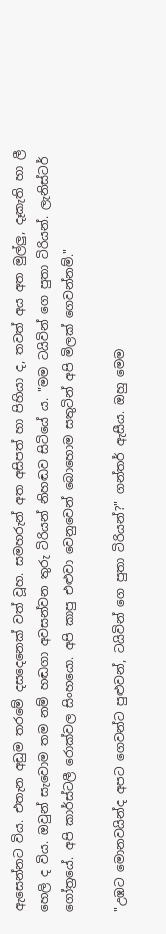ඇසෙන්නට විය. එතැන අඩුම තරමේ දසදෙනෙක් වත් වූහ. සමහරුන් අත අසිපත් හා පිහියා ද, තවත් අය අත මුල්ලු, දෑකැති හා ලී හෙලි ද විය. ඔවුන් සැවොම තම නම් හඬගා අවසන්වන තුරු ටිරියන් නිහඬව සිටියේ ය. "මම ටයිවින් ගෙ පුතා ටිරියන්. ලැනිස්ටර් ගෝත්‍රයේ. අපි කාර්ස්ටලී රොක්වල සිංහයො. අපි කාපු එළුවා වෙනුවෙන් බොහොම සතුටින් අපි මිලක් ගෙවන්නම්."

"උඹට මොනවයින්ද අපට ගෙවන්ට පුළුවන්, ටයිවින් ගෙ පුතා ටිරියන්?" ගන්තර් ඇසීය. ඔහු මෙම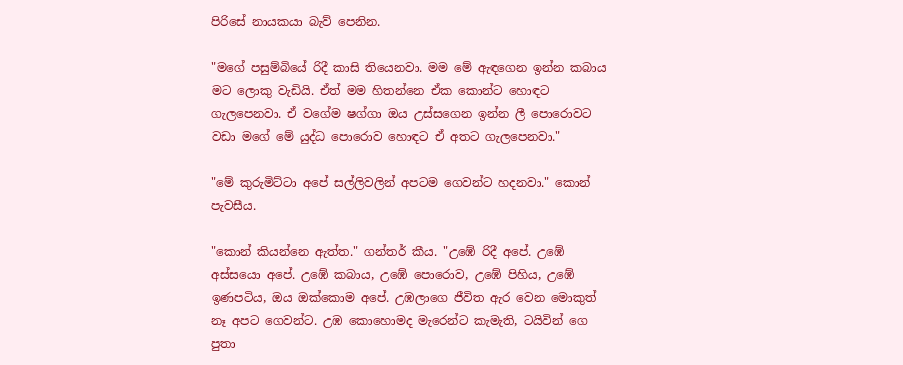පිරිසේ නායකයා බැව් පෙනින.

"මගේ පසුම්බියේ රිදී කාසි තියෙනවා. මම මේ ඇඳගෙන ඉන්න කබාය මට ලොකු වැඩියි. ඒත් මම හිතන්නෙ ඒක කොන්ට හොඳට ගැලපෙනවා. ඒ වගේම ෂග්ගා ඔය උස්සගෙන ඉන්න ලී පොරොවට වඩා මගේ මේ යුද්ධ පොරොව හොඳට ඒ අතට ගැලපෙනවා."

"මේ කුරුමිට්ටා අපේ සල්ලිවලින් අපටම ගෙවන්ට හදනවා." කොන් පැවසීය.

"කොන් කියන්නෙ ඇත්ත." ගන්තර් කීය. "උඹේ රිදී අපේ. උඹේ අස්සයො අපේ. උඹේ කබාය, උඹේ පොරොව, උඹේ පිහිය, උඹේ ඉණපටිය, ඔය ඔක්කොම අපේ. උඹලාගෙ ජීවිත ඇර වෙන මොකුත් නෑ අපට ගෙවන්ට. උඹ කොහොමද මැරෙන්ට කැමැති, ටයිවින් ගෙ පුතා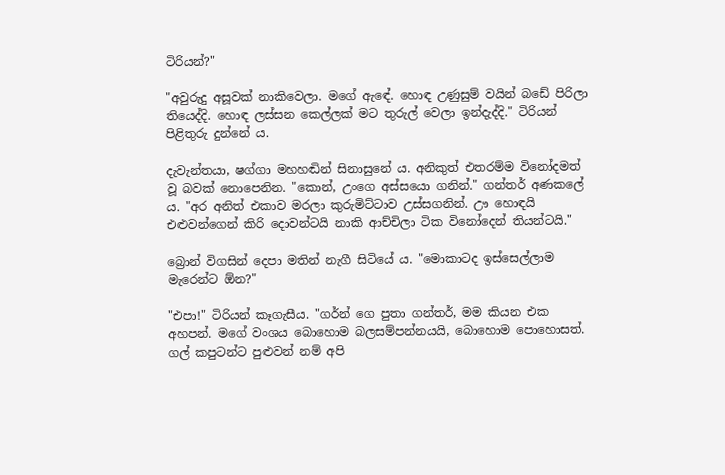ටිරියන්?"

"අවුරුදු අසූවක් නාකිවෙලා. මගේ ඇඳේ. හොඳ උණුසුම් වයින් බඩේ පිරිලා තියෙද්දි. හොඳ ලස්සන කෙල්ලක් මට තුරුල් වෙලා ඉන්දැද්දි." ටිරියන් පිළිතුරු දුන්නේ ය.

දැවැන්තයා, ෂග්ගා මහහඬින් සිනාසුනේ ය. අනිකුත් එතරම්ම විනෝදමත් වූ බවක් නොපෙනින. "කොන්, උංගෙ අස්සයො ගනින්." ගන්තර් අණකලේ ය. "අර අනිත් එකාව මරලා කුරුමිට්ටාව උස්සගනින්. ඌ හොඳයි එළුවන්ගෙන් කිරි දොවන්ටයි නාකි ආච්චිලා ටික විනෝදෙන් තියන්ටයි."

බ්‍රොන් විගසින් දෙපා මතින් නැගී සිටි‍යේ ය. "මොකාටද ඉස්සෙල්ලාම මැරෙන්ට ඕන?"

"එපා!" ටිරියන් කෑගැසීය. "ගර්න් ගෙ පුතා ගන්තර්, මම කියන එක අහපන්. මගේ වංශය බොහොම බලසම්පන්නයයි, බොහොම පොහොසත්. ගල් කපුටන්ට පුළුවන් නම් අපි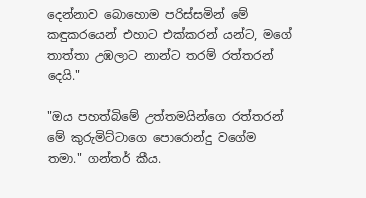දෙන්නාව බොහොම පරිස්සමින් මේ කඳුකරයෙන් එහාට එක්කරන් යන්ට, මගේ තාත්තා උඹලාට නාන්ට තරම් රත්තරන් දෙයි."

"ඔය පහත්බිමේ උත්තමයින්ගෙ රත්තරන් මේ කුරුමිට්ටාගෙ පොරොන්දු වගේම තමා." ගන්තර් කීය.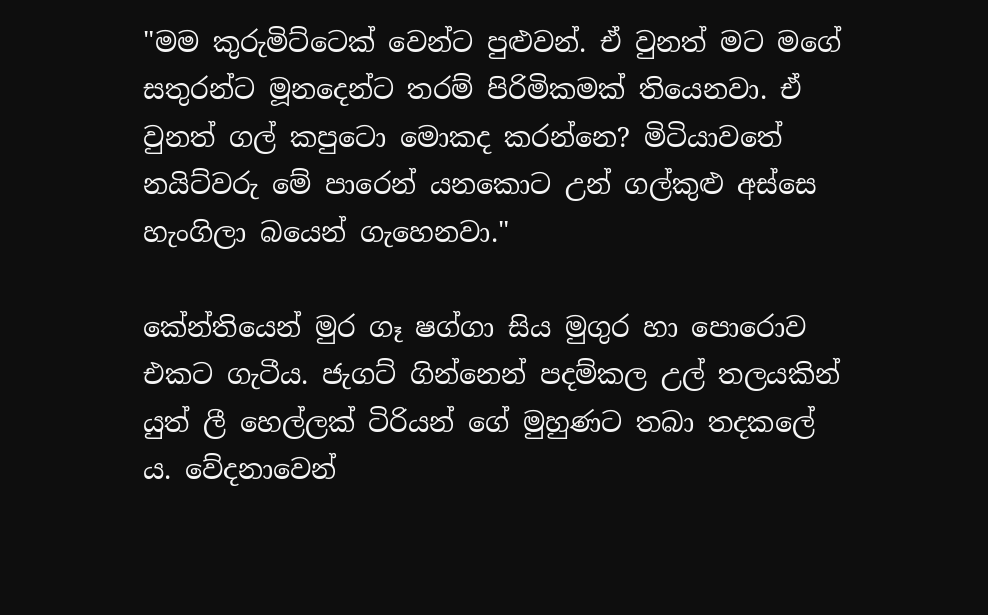"මම කුරුමිට්ටෙක් වෙන්ට පුළුවන්. ඒ වුනත් මට මගේ සතුරන්ට මූනදෙන්ට තරම් පිරිමිකමක් තියෙනවා. ඒ වුනත් ගල් කපුටො මොකද කරන්නෙ? මිටියාවතේ නයිට්වරු මේ පාරෙන් යනකොට උන් ගල්කුළු අස්සෙ හැංගිලා බයෙන් ගැහෙනවා."

කේන්තියෙන් මුර ගෑ ෂග්ගා සිය මුගුර හා පොරොව එකට ගැටීය. ජැගට් ගින්නෙන් පදම්කල උල් තලයකින් යුත් ලී හෙල්ලක් ටිරියන් ගේ මුහුණට තබා තදකලේ ය. වේදනාවෙන්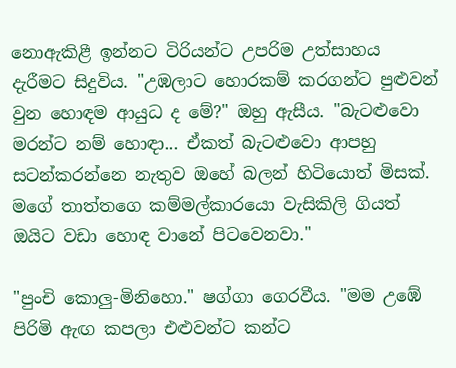නොඇකිළී ඉන්නට ටිරියන්ට උපරිම උත්සාහය දැරීමට සිදුවිය. "උඹලාට හොරකම් කරගන්ට පුළුවන් වුන හොඳම ආයුධ ද මේ?" ඔහු ඇසීය. "බැටළුවො මරන්ට නම් හොඳා... ඒකත් බැටළුවො ආපහු සටන්කරන්නෙ නැතුව ඔහේ බලන් හිටියොත් මිසක්. මගේ තාත්තගෙ කම්මල්කාරයො වැසිකිලි ගියත් ඔයිට වඩා හොඳ වානේ පිටවෙනවා."

"පුංචි කොලු-මිනිහො." ෂග්ගා ගෙරවීය. "මම උඹේ පිරිමි ඇඟ කපලා එළුවන්ට කන්ට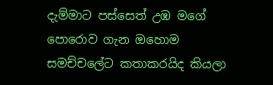දැම්මාට පස්සෙත් උඹ මගේ පොරොව ගැන ඔහොම සමච්චලේට කතාකරයිද කියලා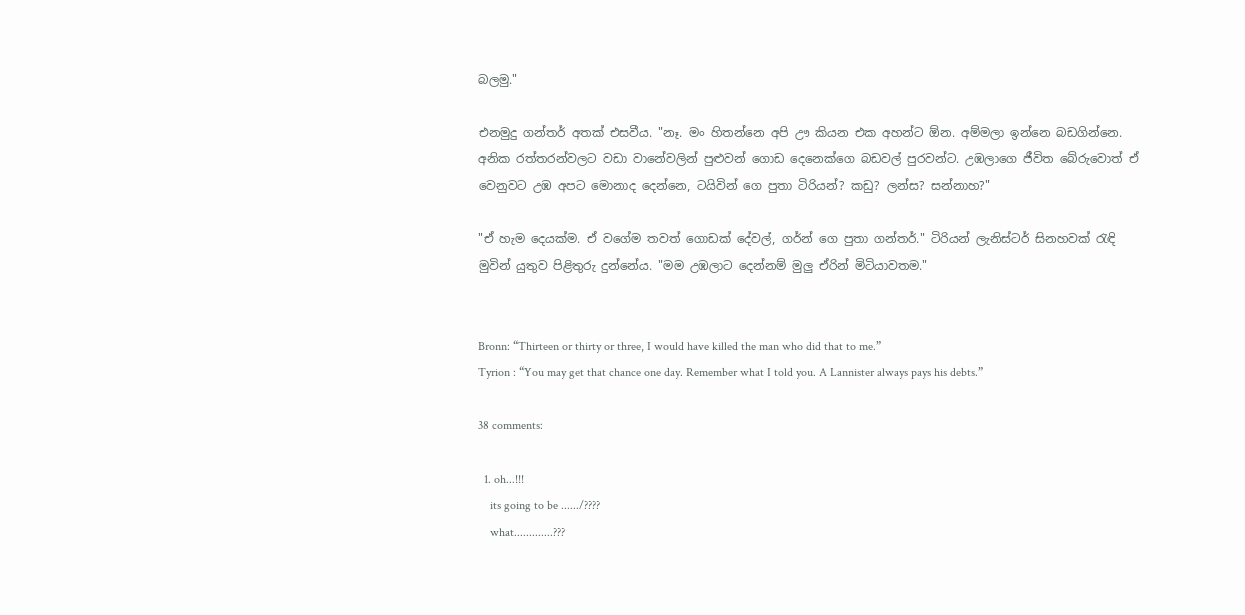බලමු."

එනමුදු ගන්තර් අතක් එසවීය. "නෑ. මං හිතන්නෙ අපි ඌ කියන එක අහන්ට ඕන. අම්මලා ඉන්නෙ බඩගින්නෙ. අනික රත්තරන්වලට වඩා වානේවලින් පුළුවන් ගොඩ දෙනෙක්ගෙ බඩවල් පුරවන්ට. උඹලාගෙ ජීවිත බේරුවොත් ඒ වෙනුවට උඹ අපට මොනාද දෙන්නෙ, ටයිවින් ගෙ පුතා ටිරියන්? කඩු? ලන්ස? සන්නාහ?"

"ඒ හැම දෙයක්ම. ඒ වගේම තවත් ගොඩක් දේවල්, ගර්න් ගෙ පුතා ගන්තර්." ටිරියන් ලැනිස්ටර් සිනහවක් රැඳි මුවින් යුතුව පිළිතුරු දුන්නේය. "මම උඹලාට දෙන්නම් මුලු ඒරින් මිටියාවතම."


Bronn: “Thirteen or thirty or three, I would have killed the man who did that to me.”
Tyrion : “You may get that chance one day. Remember what I told you. A Lannister always pays his debts.”

38 comments:

  1. oh...!!!
    its going to be ....../????
    what.............???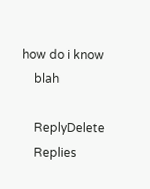how do i know
    blah

    ReplyDelete
    Replies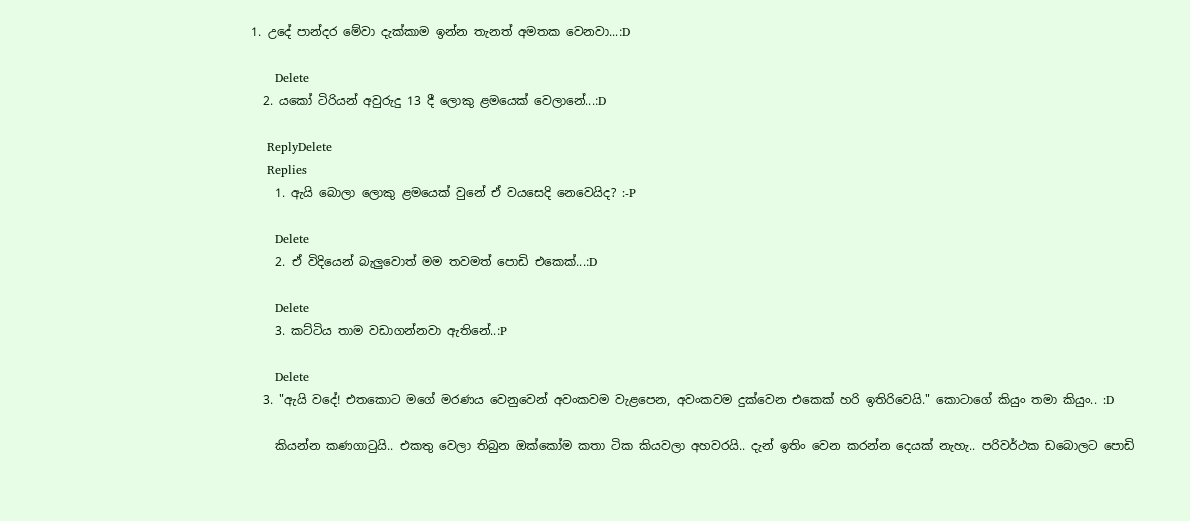1. උදේ පාන්දර මේවා දැක්කාම ඉන්න තැනත් අමතක වෙනවා...:D

      Delete
  2. යකෝ ටිරියන් අවුරුදු 13 දී ලොකු ළමයෙක් වෙලානේ...:D

    ReplyDelete
    Replies
    1. ඇයි බොලා ලොකු ළමයෙක් වුනේ ඒ වයසෙදි නෙවෙයිද? :-P

      Delete
    2. ඒ විදියෙන් බැලුවොත් මම තවමත් පොඩි එකෙක්...:D

      Delete
    3. කට්ටිය තාම වඩාගන්නවා ඇතිනේ..:P

      Delete
  3. "ඇයි වදේ! එතකොට මගේ මරණය වෙනුවෙන් අවංකවම වැළපෙන, අවංකවම දුක්වෙන එකෙක් හරි ඉතිරිවෙයි." කොටාගේ කියුං තමා කියුං.. :D

    කියන්න කණගාටුයි.. එකතු වෙලා තිබුන ඔක්කෝම කතා ටික කියවලා අහවරයි.. දැන් ඉතිං වෙන කරන්න දෙයක් නැහැ.. පරිවර්ථක ඩබොලට පොඩි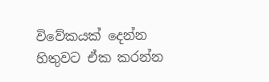විවේකයක් දෙන්න හිතුවට ඒක කරන්න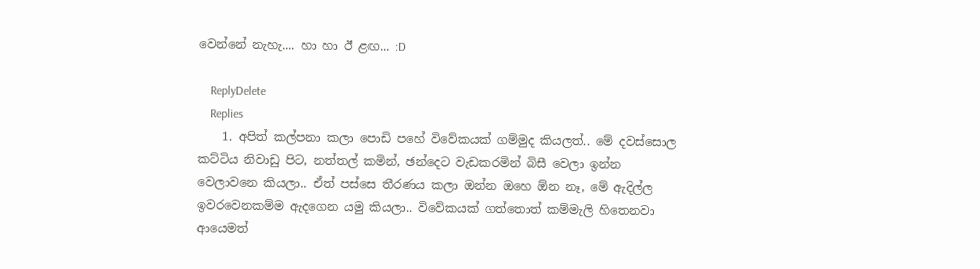වෙන්නේ නැහැ.... හා හා ඊ ළඟ... :D

    ReplyDelete
    Replies
    1. අපිත් කල්පනා කලා ‍පොඩි පහේ විවේකයක් ගම්මුද කියලත්.. මේ දවස්සොල කට්ටිය නිවාඩු පිට, නත්තල් කමින්, ඡන්දෙට වැඩකරමින් බිසී වෙලා ඉන්න වෙලාවනෙ කියලා.. ඒත් පස්සෙ තීරණය කලා ඔන්න ඔහෙ ඕන නෑ, මේ ඇදිල්ල ඉවරවෙනකම්ම ඇදගෙන යමු කියලා.. විවේකයක් ගත්තොත් කම්මැලි හිතෙනවා ආයෙමත්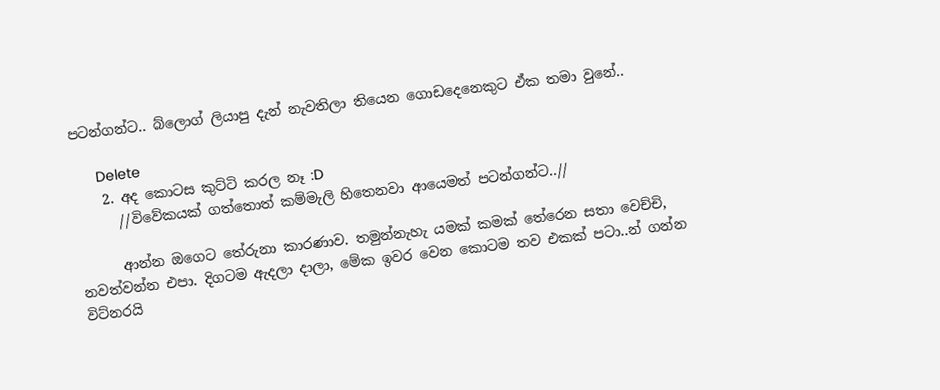පටන්ගන්ට.. බ්ලොග් ලියාපු දැන් නැවතිලා තියෙන ගොඩදෙනෙකුට ඒක තමා වුනේ..

      Delete
    2. අද කොටස කුට්ටි කරල නෑ :D
      //විවේකයක් ගත්තොත් කම්මැලි හිතෙනවා ආයෙමත් පටන්ගන්ට..//

      ආන්න ඔගෙට තේරුනා කාරණාව. තමුන්නැහැ යමක් කමක් තේරෙන සතා වෙච්චි, නවත්වන්න එපා. දිගටම ඇදලා දාලා, මේක ඉවර වෙන කොටම තව එකක් පටා..න් ගන්න විට්නරයි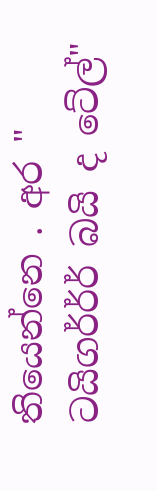තියෙන්නෙ . අර " ටයිගර්ර්ර් බයි ද ටේල්"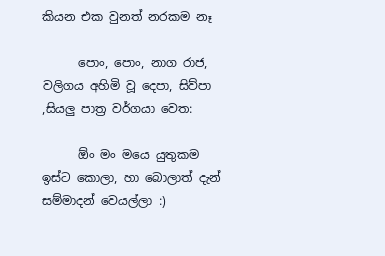කියන එක වුනත් නරකම නෑ

      පොං, පොං, නාග රාජ, වලිගය අහිමි වූ දෙපා, සිව්පා ,සියලු පාත්‍ර වර්ගයා වෙත:

      ඕං මං මයෙ යුතුකම ඉස්ට කොලා, හා බොලාත් දැන් සම්මාදන් වෙයල්ලා :)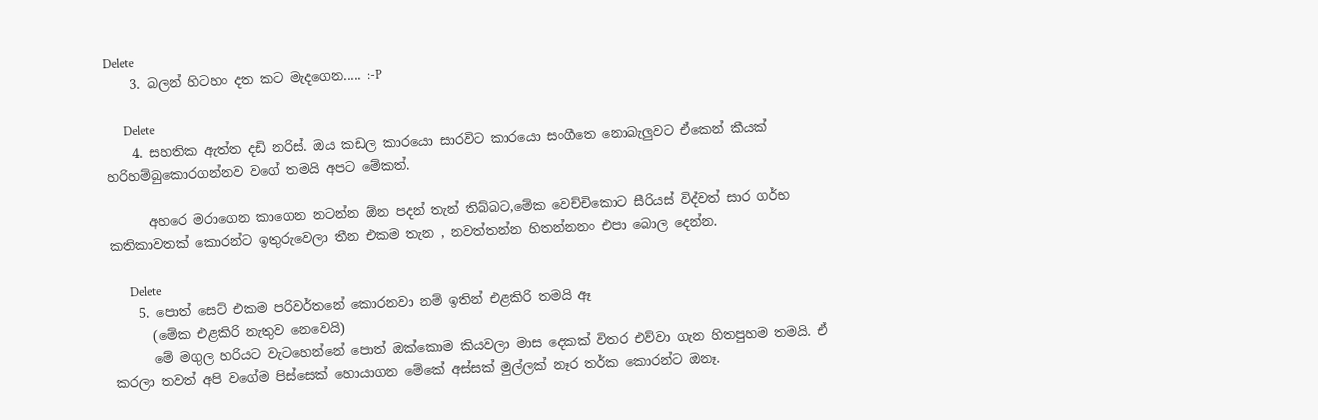Delete
    3. බලන් හිටහං දත කට මැද‍ගෙන..... :-P

      Delete
    4. සහතික ඇත්ත දඩි නරිස්. ඔය කඩල කාරයො සාරවිට කාරයො සංගීතෙ නොබැලුවට ඒකෙන් කීයක් හරිහම්බුකොරගන්නව වගේ තමයි අපට මේකත්.

      අහරෙ මරාගෙන කාගෙන නටන්න ඕන පදන් තැන් තිබ්බට,මේක වෙච්චිකොට සීරියස් විද්වත් සාර ගර්භ කතිකාවතක් කොරන්ට ඉතුරුවෙලා තීන එකම තැන , නවත්තන්න හිතන්නනං එපා බොල දෙන්න.

      Delete
    5. පොත් සෙට් එකම පරිවර්තනේ කොරනවා නම් ඉතින් එළකිරි තමයි ඈ
      (මේක එළකිරි නැතුව නෙවෙයි)
      මේ මගුල හරියට වැටහෙන්නේ පොත් ඔක්කොම කියවලා මාස දෙකක් විතර එව්වා ගැන හිතපුහම තමයි. ඒ කරලා තවත් අපි වගේම පිස්සෙක් හොයාගන මේකේ අස්සක් මුල්ලක් නෑර තර්ක කොරන්ට ඔනෑ.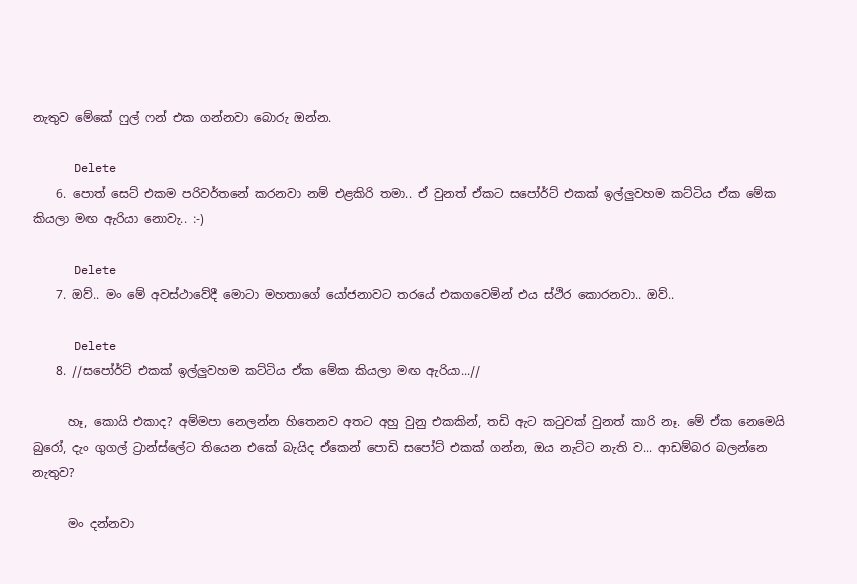නැතුව මේකේ ෆුල් ෆන් එක ගන්නවා බොරු ඔන්න.

      Delete
    6. පොත් සෙට් එකම පරිවර්තනේ කරනවා නම් එළකිරි තමා.. ඒ වුනත් ඒකට සපෝර්ට් එකක් ඉල්ලුවහම කට්ටිය ඒක මේක කියලා මඟ ඇරියා නොවැ.. :-)

      Delete
    7. ඔව්.. මං මේ අවස්ථාවේදී මොටා මහතාගේ යෝජනාවට තරයේ එකගවෙමින් එය ස්ථිර කොරනවා.. ඔව්..

      Delete
    8. //සපෝර්ට් එකක් ඉල්ලුවහම කට්ටිය ඒක මේක කියලා මඟ ඇරියා...//

      හෑ, කොයි එකාද? අම්මපා නෙලන්න හිතෙනව අතට අහු වුනු එකකින්, තඩි ඇට ක‍ටුවක් වුනත් කාරි නෑ. මේ ඒක නෙමෙයි බුරෝ, දැං ගුගල් ට්‍රාන්ස්ලේට තියෙන එකේ බැයිද ඒකෙන් පොඩි සපෝට් එකක් ගන්න, ඔය නැට්ට නැති ව... ආඩම්බර බලන්නෙ නැතුව?

      මං දන්නවා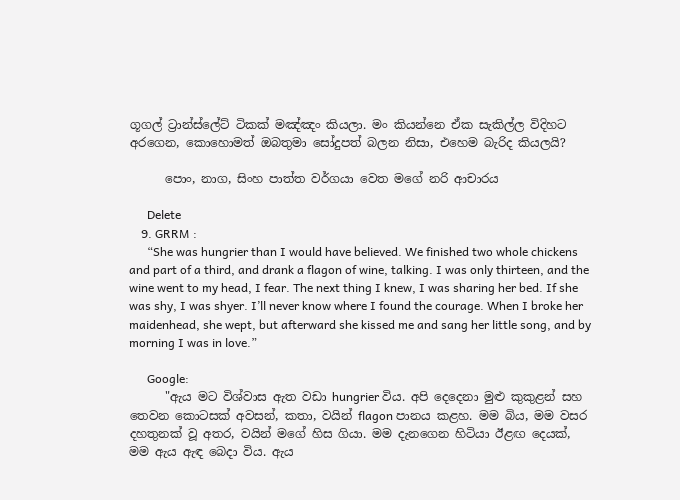ගූගල් ට්‍රාන්ස්ලේට් ටිකක් මඤ්ඤං කියලා. මං කියන්නෙ ඒක සැකිල්ල විදිහට අරගෙන, කොහොමත් ඔබතුමා සෝදුපත් බලන නිසා, එහෙම බැරිද කියලයි?

      පොං, නාග, සිංහ පාත්ත වර්ගයා වෙත මගේ නරි ආචාරය

      Delete
    9. GRRM :
      “She was hungrier than I would have believed. We finished two whole chickens and part of a third, and drank a flagon of wine, talking. I was only thirteen, and the wine went to my head, I fear. The next thing I knew, I was sharing her bed. If she was shy, I was shyer. I’ll never know where I found the courage. When I broke her maidenhead, she wept, but afterward she kissed me and sang her little song, and by morning I was in love.”

      Google:
      "ඇය මට විශ්වාස ඇත වඩා hungrier විය. අපි දෙදෙනා මුළු කුකුළන් සහ තෙවන කොටසක් අවසන්, කතා, වයින් flagon පානය කළහ. මම බිය, මම වසර දහතුනක් වූ අතර, වයින් මගේ හිස ගියා. මම දැනගෙන හිටියා ඊළඟ දෙයක්, මම ඇය ඇඳ බෙදා විය. ඇය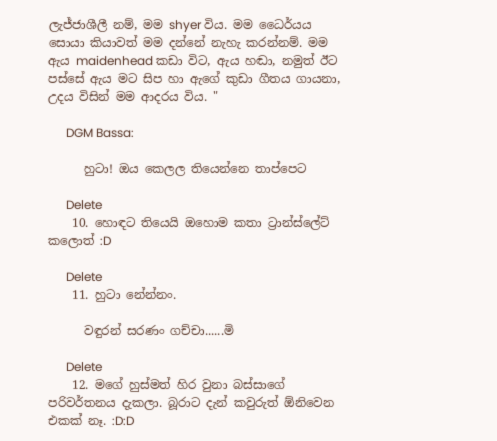ලැජ්ජාශීලී නම්, මම shyer විය. මම ධෛර්යය සොයා කියාවත් මම දන්නේ නැහැ කරන්නම්. මම ඇය maidenhead කඩා විට, ඇය හඬා, නමුත් ඊට පස්සේ ඇය මට සිප හා ඇගේ කුඩා ගීතය ගායනා, උදය විසින් මම ආදරය විය. "

      DGM Bassa:

      හුටා! ඔය කෙලල තියෙන්නෙ තාප්පෙට

      Delete
    10. හොඳට තියෙයි ඔහොම කතා ට්‍රාන්ස්ලේට් කලොත් :D

      Delete
    11. හුටා නේන්නං.

      වඳුරන් සරණං ගච්චා......මි

      Delete
    12. මගේ හුස්මත් හිර වුනා බස්සාගේ පරිවර්තනය දැකලා. බූරාට දැන් කවුරුත් ඕනිවෙන එකක් නෑ. :D:D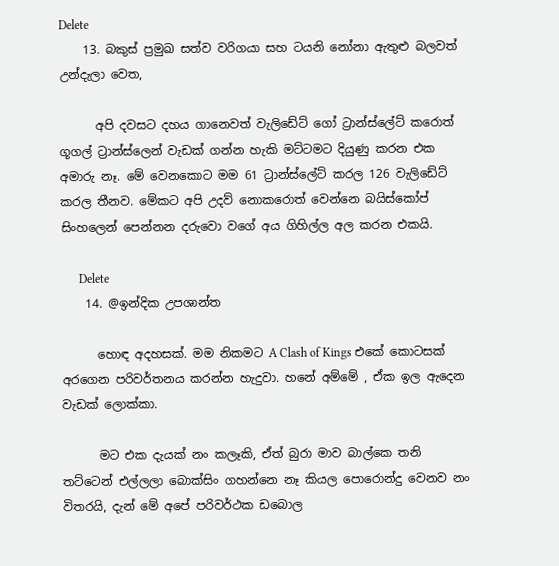Delete
    13. බකුස් ප්‍රමුඛ සත්ව වරිගයා සහ ටයනි නෝනා ඇතුළු බලවත් උන්දැලා වෙත,

      අපි දවසට දහය ගානෙවත් වැලිඩේට් ගෝ ට්‍රාන්ස්ලේට් කරොත් ගූගල් ට්‍රාන්ස්ලෙන් වැඩක් ගන්න හැකි මට්ටමට දියුණු කරන එක අමාරු නෑ. මේ වෙනකොට මම 61 ට්‍රාන්ස්ලේට් කරල 126 වැලිඩේට් කරල තීනව. මේකට අපි උදව් නොකරොත් වෙන්නෙ බයිස්කෝප් සිංහලෙන් පෙන්නන දරුවො වගේ අය ගිහිල්ල අල කරන එකයි.

      Delete
    14. @ඉන්දික උපශාන්ත

      හොඳ අදහසක්. මම නිකමට A Clash of Kings එකේ කොටසක් අරගෙන පරිවර්තනය කරන්න හැදුවා. හනේ අම්මේ , ඒක ඉල ඇදෙන වැඩක් ලොක්කා.

      මට එක දැයක් නං කලෑකි, ඒත් බුරා මාව බාල්කෙ තනි තට්ටෙන් එල්ලලා බොක්සිං ගහන්නෙ නෑ කියල පොරොන්දු වෙනව නං විතරයි, දැන් මේ අපේ පරිවර්ථක ඩබොල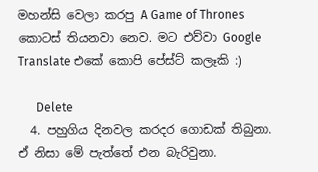මහන්සි වෙලා කරපු A Game of Thrones කොටස් තියනවා නෙව. මට එව්වා Google Translate එකේ කොපි පේස්ට් කලෑකි :)

      Delete
  4. පහුගිය දිනවල කරදර ගොඩක් තිබුනා. ඒ නිසා මේ පැත්තේ එන බැරිවුනා.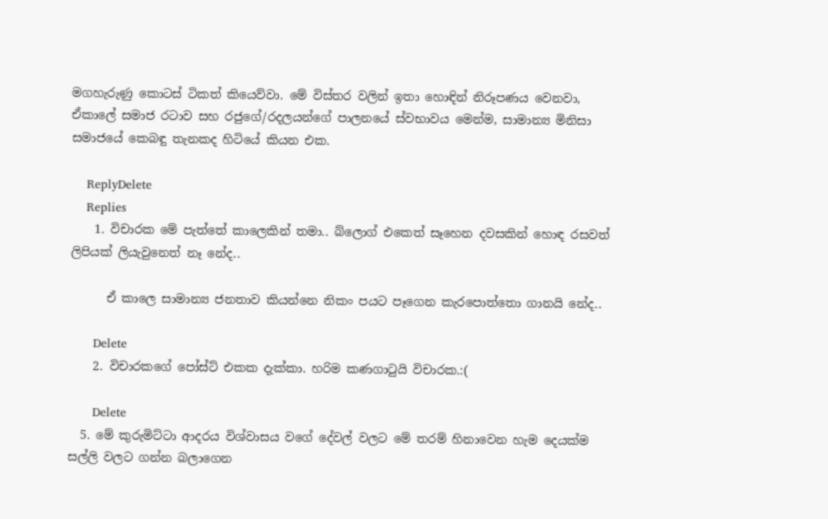මගහැරුණු කොටස් ටිකත් කියෙව්වා. මේ විස්තර වලින් ඉතා හොඳින් නිරූපණය වෙනවා, ඒකාලේ සමාජ රටාව සහ රජුගේ/රදලයන්ගේ පාලනයේ ස්වභාවය මෙන්ම, සාමාන්‍ය මිනිසා සමාජයේ කෙබඳු තැනකද හිටියේ කියන එක.

    ReplyDelete
    Replies
    1. විචාරක මේ පැත්තේ කාලෙකින් තමා.. බ්ලොග් එකෙත් සෑහෙන දවසකින් ‍හොඳ රසවත් ලිපියක් ලියැවුනෙත් නෑ නේද..

      ඒ කාලෙ සාමාන්‍ය ජනතාව කියන්නෙ නිකං පයට පෑගෙන කැරපොත්තො ගානයි නේද..

      Delete
    2. විචාරකගේ පෝස්ට් එකක දැක්කා. හරිම කණගාටුයි විචාරක.:(

      Delete
  5. මේ කුරුමිට්ටා ආදරය විශ්වාසය වගේ දේවල් වලට මේ තරම් හිනාවෙන හැම දෙයක්ම සල්ලි වලට ගන්න බලාගෙන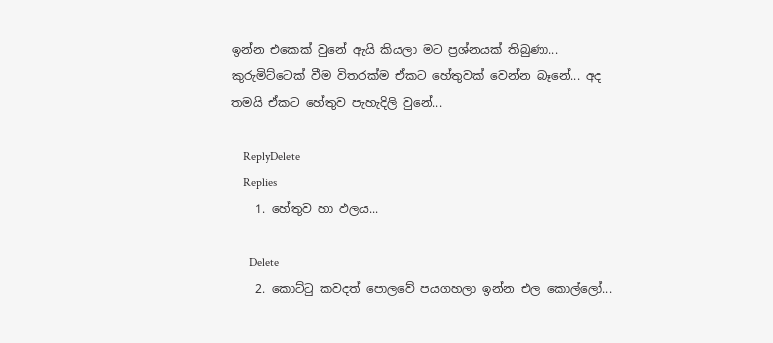ඉන්න එකෙක් වුනේ ඇයි කියලා මට ප්‍රශ්නයක් තිබුණා... කුරුමිට්ටෙක් වීම විතරක්ම ඒකට හේතුවක් වෙන්න බෑනේ... අද තමයි ඒකට හේතුව පැහැදිලි වුනේ...

    ReplyDelete
    Replies
    1. හේතුව හා ඵලය...

      Delete
    2. කොට්ටු කවදත් පොලවේ පයගහලා ඉන්න එල කොල්ලෝ...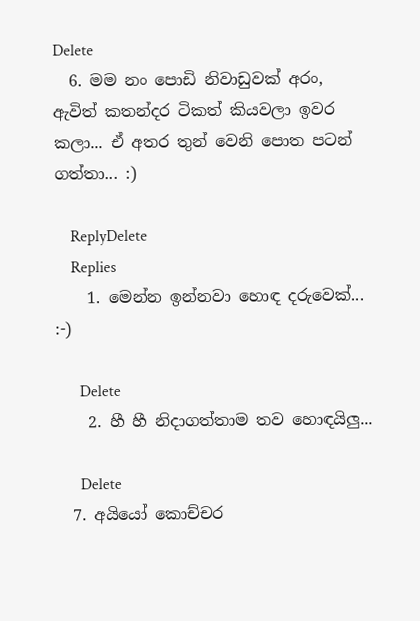Delete
  6. මම නං පොඩි නිවාඩුවක් අරං, ඇවිත් කතන්දර ටිකත් කියවලා ඉවර කලා... ඒ අතර තුන් වෙනි පොත පටන් ගත්තා... :)

    ReplyDelete
    Replies
    1. මෙන්න ඉන්නවා හොඳ දරුවෙක්... :-)

      Delete
    2. හී හී නිදාගත්තාම තව හොඳයිලු...

      Delete
  7. අයියෝ කොච්චර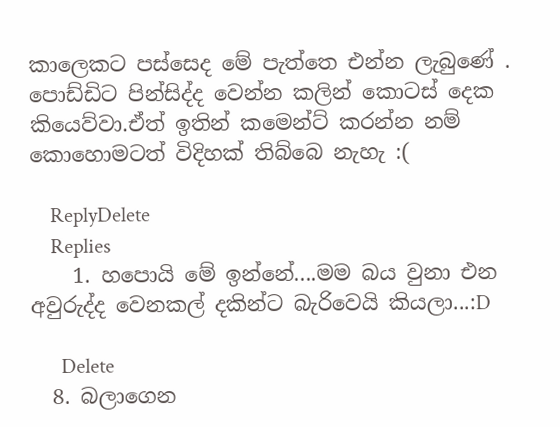කාලෙකට පස්සෙද මේ පැත්තෙ එන්න ලැබුණේ . පොඩ්ඩිට පින්සිද්ද වෙන්න කලින් කොටස් දෙක කියෙව්වා.ඒත් ඉතින් කමෙන්ට් කරන්න නම් කොහොමටත් විදිහක් තිබ්බෙ නැහැ :(

    ReplyDelete
    Replies
    1. හපොයි මේ ඉන්නේ....මම බය වුනා එන අවුරුද්ද වෙනකල් දකින්ට බැරිවෙයි කියලා...:D

      Delete
  8. බලාගෙන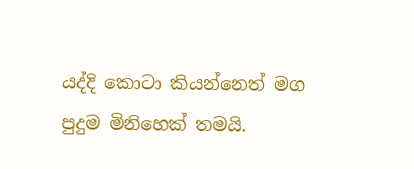යද්දි කොටා කියන්නෙත් මග පුදුම මිනිහෙක් තමයි.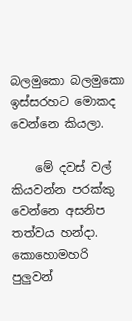බලමුකො බලමුකො ඉස්සරහට මොකද වෙන්නෙ කියලා.

    මේ දවස් වල් කියවන්න පරක්කු වෙන්නෙ අසනිප තත්වය හන්දා. කොහොමහරි පුලුවන්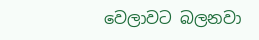වෙලාවට බලනවා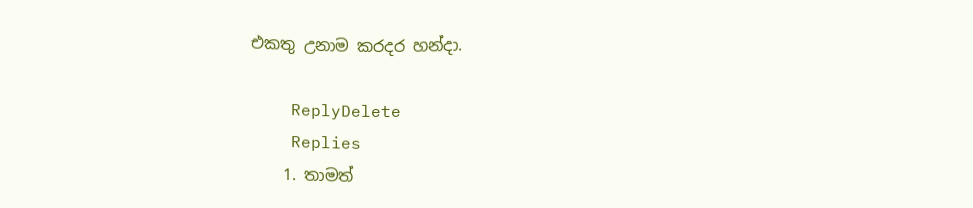එකතු උනාම කරදර හන්දා.

    ReplyDelete
    Replies
    1. තාමත්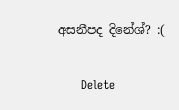අසනීපද දිනේශ්? :(

      Delete